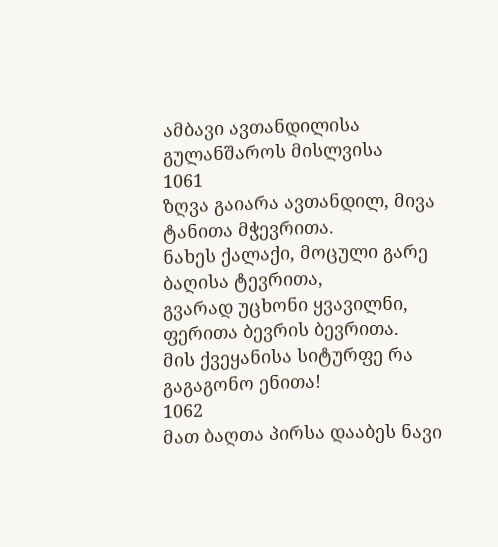ამბავი ავთანდილისა გულანშაროს მისლვისა
1061
ზღვა გაიარა ავთანდილ, მივა ტანითა მჭევრითა.
ნახეს ქალაქი, მოცული გარე ბაღისა ტევრითა,
გვარად უცხონი ყვავილნი, ფერითა ბევრის ბევრითა.
მის ქვეყანისა სიტურფე რა გაგაგონო ენითა!
1062
მათ ბაღთა პირსა დააბეს ნავი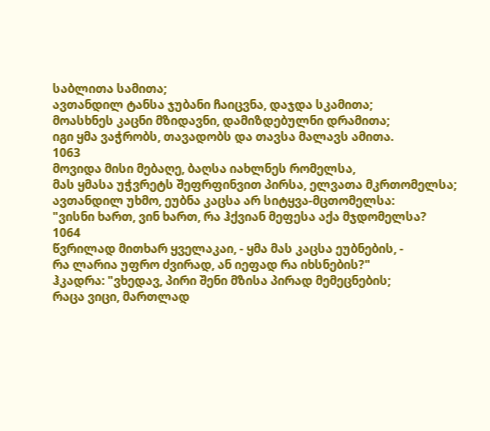საბლითა სამითა;
ავთანდილ ტანსა ჯუბანი ჩაიცვნა, დაჯდა სკამითა;
მოასხნეს კაცნი მზიდავნი, დამიზდებულნი დრამითა;
იგი ყმა ვაჭრობს, თავადობს და თავსა მალავს ამითა.
1063
მოვიდა მისი მებაღე, ბაღსა იახლნეს რომელსა,
მას ყმასა უჭვრეტს შეფრფინვით პირსა, ელვათა მკრთომელსა;
ავთანდილ უხმო, ეუბნა კაცსა არ სიტყვა-მცთომელსა:
"ვისნი ხართ, ვინ ხართ, რა ჰქვიან მეფესა აქა მჯდომელსა?
1064
წვრილად მითხარ ყველაკაი, - ყმა მას კაცსა ეუბნების, -
რა ლარია უფრო ძვირად, ან იეფად რა იხსნების?"
ჰკადრა: "ვხედავ, პირი შენი მზისა პირად მემეცნების;
რაცა ვიცი, მართლად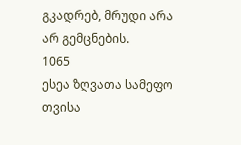გკადრებ, მრუდი არა არ გემცნების.
1065
ესეა ზღვათა სამეფო თვისა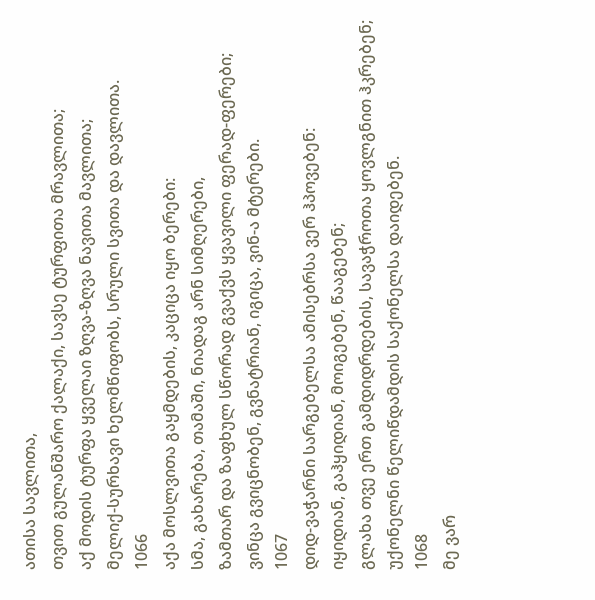ათისა სავლითა,
თვით გულანშარო ქალაქი, სავსე ტურფითა მრავლითა;
აქ მოდის ტურფა ყველაი ზღვა-ზღვა ნავითა მავლითა;
მელიქ-სურხავი ხელმწიფობს, სრული სვითა და დავლითა.
1066
აქა მოსლვითა გაყმდების, კაციცა იყო ბერები:
სმა, გახარება, თამაში, ნიადაგ არნ სიმღერები,
ზამთარ და ზაფხულ სწორად გვაქვს ყვავილი ფერად-ფერები;
ვინცა გვიცნობენ, გვნატრიან, იგიცა, ვინ-ა მტერები.
1067
დიდ-ვაჭარნი სარგებელსა ამისებრსა ვერ ჰპოვებენ:
იყიდიან, გაჰყიდიან, მოიგებენ, წააგებენ;
გლახა თვე ერთ გამდიდრდების, სავაჭროთა ყოვლგნით ჰკრებენ;
უქონელნი წელიწდამდის საქონელსა დაიდებენ.
1068
მე ვარ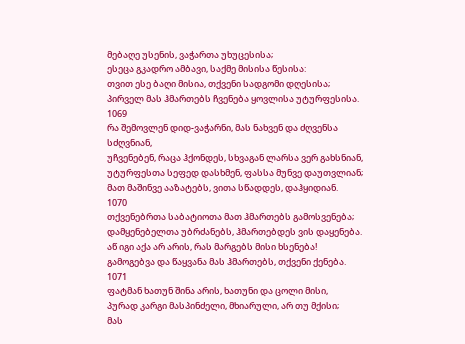მებაღე უსენის, ვაჭართა უხუცესისა;
ესეცა გკადრო ამბავი, საქმე მისისა წესისა:
თვით ესე ბაღი მისია, თქვენი სადგომი დღესისა;
პირველ მას ჰმართებს ჩვენება ყოვლისა უტურფესისა.
1069
რა შემოვლენ დიდ-ვაჭარნი, მას ნახვენ და ძღვენსა სძღვნიან,
უჩვენებენ, რაცა ჰქონდეს, სხვაგან ლარსა ვერ გახსნიან,
უტურფესთა სეფედ დასხმენ, ფასსა მუნვე დაუთვლიან;
მათ მაშინვე ააზატებს, ვითა სწადდეს, დაჰყიდიან.
1070
თქვენებრთა საბატიოთა მათ ჰმართებს გამოსვენება;
დამყენებელთა უბრძანებს, ჰმართებდეს ვის დაყენება.
აწ იგი აქა არ არის, რას მარგებს მისი ხსენება!
გამოგებვა და წაყვანა მას ჰმართებს, თქვენი ქენება.
1071
ფატმან ხათუნ შინა არის, ხათუნი და ცოლი მისი,
პურად კარგი მასპინძელი, მხიარული, არ თუ მქისი;
მას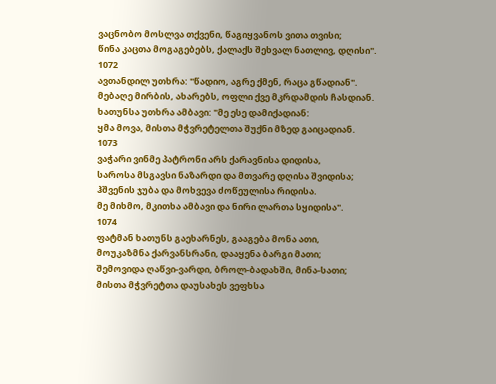ვაცნობო მოსლვა თქვენი, წაგიყვანოს ვითა თვისი;
წინა კაცთა მოგაგებებს, ქალაქს შეხვალ ნათლივ, დღისი".
1072
ავთანდილ უთხრა: "წადიო, აგრე ქმენ, რაცა გწადიან".
მებაღე მირბის, ახარებს, ოფლი ქვე მკრდამდის ჩასდიან.
ხათუნსა უთხრა ამბავი: "მე ესე დამიქადიან:
ყმა მოვა, მისთა მჭვრეტელთა შუქნი მზედ გაიცადიან.
1073
ვაჭარი ვინმე პატრონი არს ქარავნისა დიდისა,
საროსა მსგავსი ნაზარდი და მთვარე დღისა შვიდისა;
ჰშვენის ჯუბა და მოხვევა ძოწეულისა რიდისა.
მე მიხმო, მკითხა ამბავი და ნირი ლართა სყიდისა".
1074
ფატმან ხათუნს გაეხარნეს, გააგება მონა ათი,
მოუკაზმნა ქარვანსრანი, დააყენა ბარგი მათი;
შემოვიდა ღაწვი-ვარდი, ბროლ-ბადახში, მინა-სათი;
მისთა მჭვრეტთა დაუსახეს ვეფხსა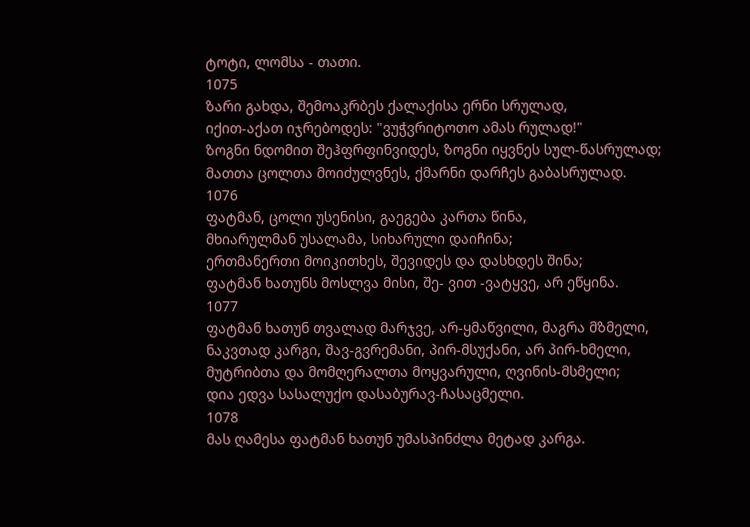ტოტი, ლომსა - თათი.
1075
ზარი გახდა, შემოაკრბეს ქალაქისა ერნი სრულად,
იქით-აქათ იჯრებოდეს: "ვუჭვრიტოთო ამას რულად!"
ზოგნი ნდომით შეჰფრფინვიდეს, ზოგნი იყვნეს სულ-წასრულად;
მათთა ცოლთა მოიძულვნეს, ქმარნი დარჩეს გაბასრულად.
1076
ფატმან, ცოლი უსენისი, გაეგება კართა წინა,
მხიარულმან უსალამა, სიხარული დაიჩინა;
ერთმანერთი მოიკითხეს, შევიდეს და დასხდეს შინა;
ფატმან ხათუნს მოსლვა მისი, შე- ვით -ვატყვე, არ ეწყინა.
1077
ფატმან ხათუნ თვალად მარჯვე, არ-ყმაწვილი, მაგრა მზმელი,
ნაკვთად კარგი, შავ-გვრემანი, პირ-მსუქანი, არ პირ-ხმელი,
მუტრიბთა და მომღერალთა მოყვარული, ღვინის-მსმელი;
დია ედვა სასალუქო დასაბურავ-ჩასაცმელი.
1078
მას ღამესა ფატმან ხათუნ უმასპინძლა მეტად კარგა.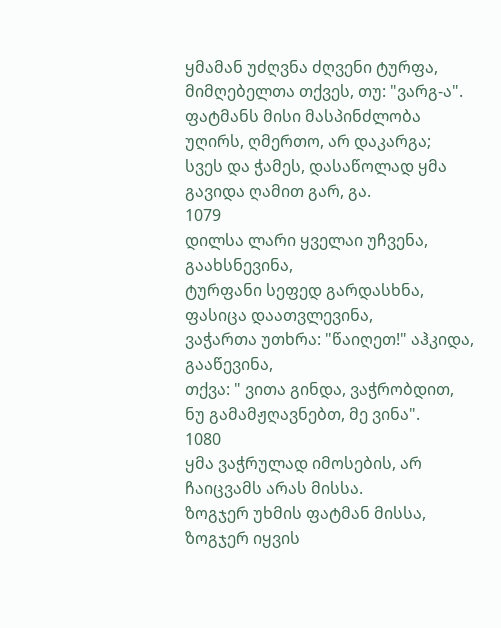ყმამან უძღვნა ძღვენი ტურფა, მიმღებელთა თქვეს, თუ: "ვარგ-ა".
ფატმანს მისი მასპინძლობა უღირს, ღმერთო, არ დაკარგა;
სვეს და ჭამეს, დასაწოლად ყმა გავიდა ღამით გარ, გა.
1079
დილსა ლარი ყველაი უჩვენა, გაახსნევინა,
ტურფანი სეფედ გარდასხნა, ფასიცა დაათვლევინა,
ვაჭართა უთხრა: "წაიღეთ!" აჰკიდა, გააწევინა,
თქვა: " ვითა გინდა, ვაჭრობდით, ნუ გამამჟღავნებთ, მე ვინა".
1080
ყმა ვაჭრულად იმოსების, არ ჩაიცვამს არას მისსა.
ზოგჯერ უხმის ფატმან მისსა, ზოგჯერ იყვის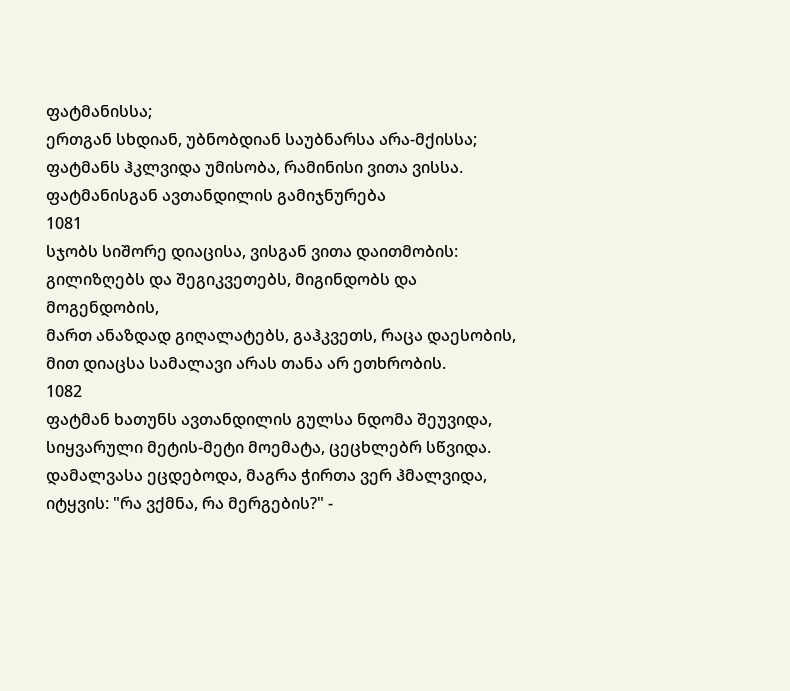ფატმანისსა;
ერთგან სხდიან, უბნობდიან საუბნარსა არა-მქისსა;
ფატმანს ჰკლვიდა უმისობა, რამინისი ვითა ვისსა.
ფატმანისგან ავთანდილის გამიჯნურება
1081
სჯობს სიშორე დიაცისა, ვისგან ვითა დაითმობის:
გილიზღებს და შეგიკვეთებს, მიგინდობს და მოგენდობის,
მართ ანაზდად გიღალატებს, გაჰკვეთს, რაცა დაესობის,
მით დიაცსა სამალავი არას თანა არ ეთხრობის.
1082
ფატმან ხათუნს ავთანდილის გულსა ნდომა შეუვიდა,
სიყვარული მეტის-მეტი მოემატა, ცეცხლებრ სწვიდა.
დამალვასა ეცდებოდა, მაგრა ჭირთა ვერ ჰმალვიდა,
იტყვის: "რა ვქმნა, რა მერგების?" -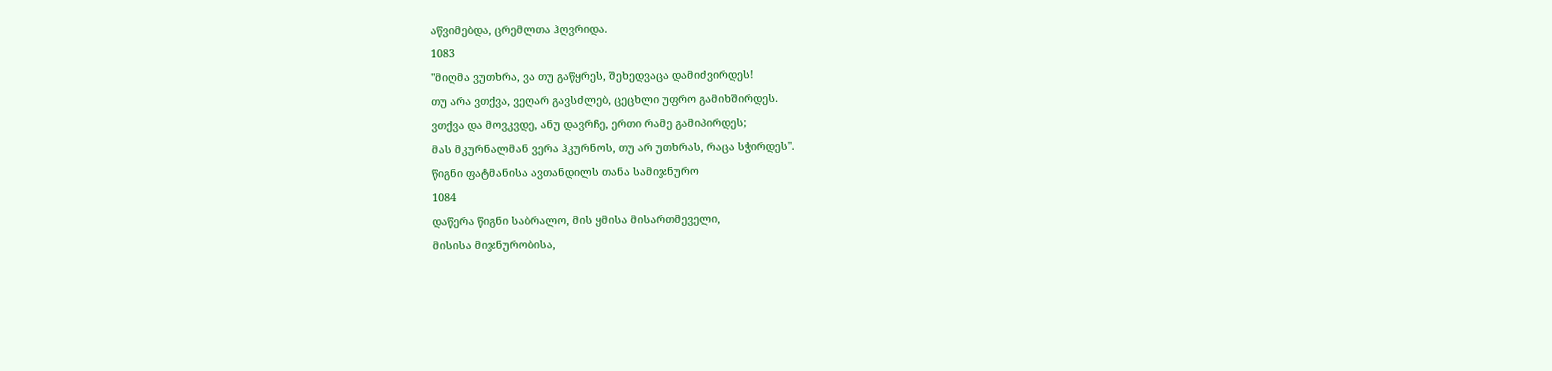აწვიმებდა, ცრემლთა ჰღვრიდა.
1083
"მიღმა ვუთხრა, ვა თუ გაწყრეს, შეხედვაცა დამიძვირდეს!
თუ არა ვთქვა, ვეღარ გავსძლებ, ცეცხლი უფრო გამიხშირდეს.
ვთქვა და მოვკვდე, ანუ დავრჩე, ერთი რამე გამიპირდეს;
მას მკურნალმან ვერა ჰკურნოს, თუ არ უთხრას, რაცა სჭირდეს".
წიგნი ფატმანისა ავთანდილს თანა სამიჯნურო
1084
დაწერა წიგნი საბრალო, მის ყმისა მისართმეველი,
მისისა მიჯნურობისა,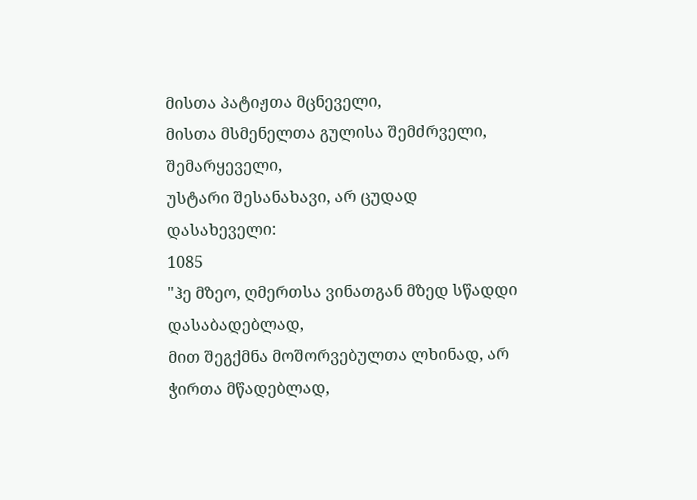მისთა პატიჟთა მცნეველი,
მისთა მსმენელთა გულისა შემძრველი, შემარყეველი,
უსტარი შესანახავი, არ ცუდად დასახეველი:
1085
"ჰე მზეო, ღმერთსა ვინათგან მზედ სწადდი დასაბადებლად,
მით შეგქმნა მოშორვებულთა ლხინად, არ ჭირთა მწადებლად,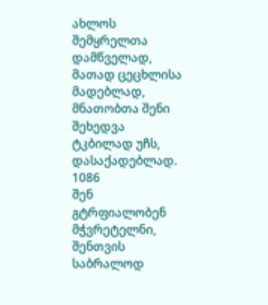ახლოს შემყრელთა დამწველად, მათად ცეცხლისა მადებლად,
მნათობთა შენი შეხედვა ტკბილად უჩს, დასაქადებლად.
1086
შენ გტრფიალობენ მჭვრეტელნი, შენთვის საბრალოდ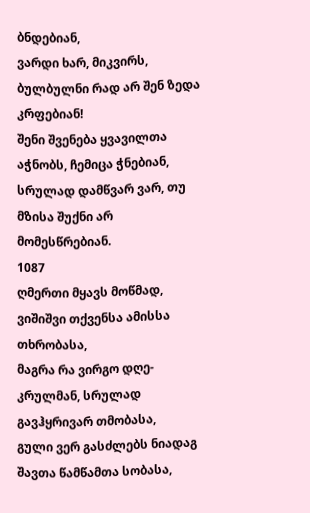ბნდებიან,
ვარდი ხარ, მიკვირს, ბულბულნი რად არ შენ ზედა კრფებიან!
შენი შვენება ყვავილთა აჭნობს, ჩემიცა ჭნებიან,
სრულად დამწვარ ვარ, თუ მზისა შუქნი არ მომესწრებიან.
1087
ღმერთი მყავს მოწმად, ვიშიშვი თქვენსა ამისსა თხრობასა,
მაგრა რა ვირგო დღე-კრულმან, სრულად გავჰყრივარ თმობასა,
გული ვერ გასძლებს ნიადაგ შავთა წამწამთა სობასა,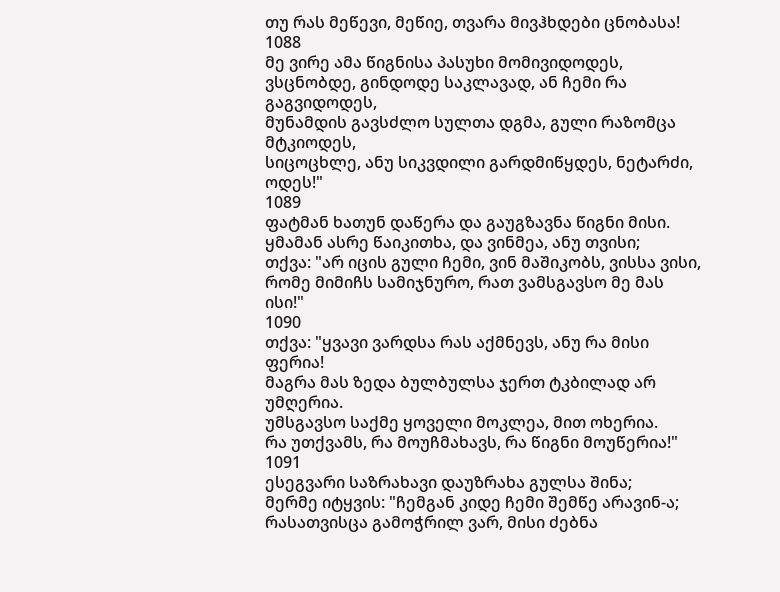თუ რას მეწევი, მეწიე, თვარა მივჰხდები ცნობასა!
1088
მე ვირე ამა წიგნისა პასუხი მომივიდოდეს,
ვსცნობდე, გინდოდე საკლავად, ან ჩემი რა გაგვიდოდეს,
მუნამდის გავსძლო სულთა დგმა, გული რაზომცა მტკიოდეს,
სიცოცხლე, ანუ სიკვდილი გარდმიწყდეს, ნეტარძი, ოდეს!"
1089
ფატმან ხათუნ დაწერა და გაუგზავნა წიგნი მისი.
ყმამან ასრე წაიკითხა, და ვინმეა, ანუ თვისი;
თქვა: "არ იცის გული ჩემი, ვინ მაშიკობს, ვისსა ვისი,
რომე მიმიჩს სამიჯნურო, რათ ვამსგავსო მე მას ისი!"
1090
თქვა: "ყვავი ვარდსა რას აქმნევს, ანუ რა მისი ფერია!
მაგრა მას ზედა ბულბულსა ჯერთ ტკბილად არ უმღერია.
უმსგავსო საქმე ყოველი მოკლეა, მით ოხერია.
რა უთქვამს, რა მოუჩმახავს, რა წიგნი მოუწერია!"
1091
ესეგვარი საზრახავი დაუზრახა გულსა შინა;
მერმე იტყვის: "ჩემგან კიდე ჩემი შემწე არავინ-ა;
რასათვისცა გამოჭრილ ვარ, მისი ძებნა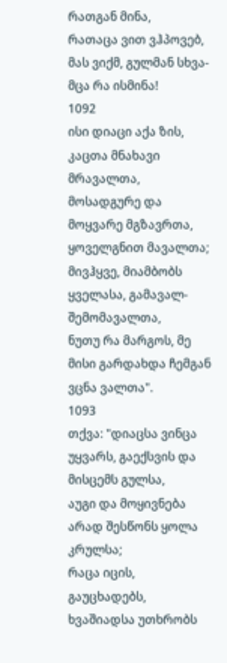რათგან მინა,
რათაცა ვით ვჰპოვებ, მას ვიქმ, გულმან სხვა-მცა რა ისმინა!
1092
ისი დიაცი აქა ზის, კაცთა მნახავი მრავალთა,
მოსადგურე და მოყვარე მგზავრთა, ყოველგნით მავალთა;
მივჰყვე, მიამბობს ყველასა, გამავალ-შემომავალთა,
ნუთუ რა მარგოს, მე მისი გარდახდა ჩემგან ვცნა ვალთა".
1093
თქვა: "დიაცსა ვინცა უყვარს, გაექსვის და მისცემს გულსა,
აუგი და მოყივნება არად შესწონს ყოლა კრულსა;
რაცა იცის, გაუცხადებს, ხვაშიადსა უთხრობს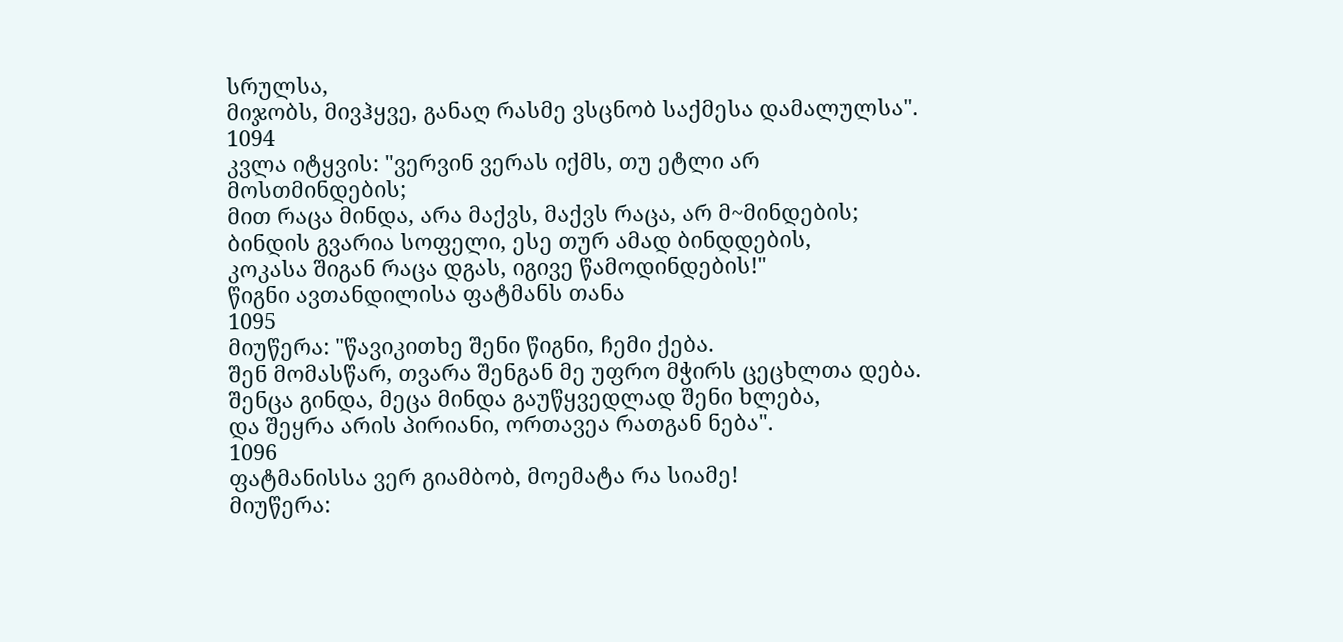სრულსა,
მიჯობს, მივჰყვე, განაღ რასმე ვსცნობ საქმესა დამალულსა".
1094
კვლა იტყვის: "ვერვინ ვერას იქმს, თუ ეტლი არ მოსთმინდების;
მით რაცა მინდა, არა მაქვს, მაქვს რაცა, არ მ~მინდების;
ბინდის გვარია სოფელი, ესე თურ ამად ბინდდების,
კოკასა შიგან რაცა დგას, იგივე წამოდინდების!"
წიგნი ავთანდილისა ფატმანს თანა
1095
მიუწერა: "წავიკითხე შენი წიგნი, ჩემი ქება.
შენ მომასწარ, თვარა შენგან მე უფრო მჭირს ცეცხლთა დება.
შენცა გინდა, მეცა მინდა გაუწყვედლად შენი ხლება,
და შეყრა არის პირიანი, ორთავეა რათგან ნება".
1096
ფატმანისსა ვერ გიამბობ, მოემატა რა სიამე!
მიუწერა: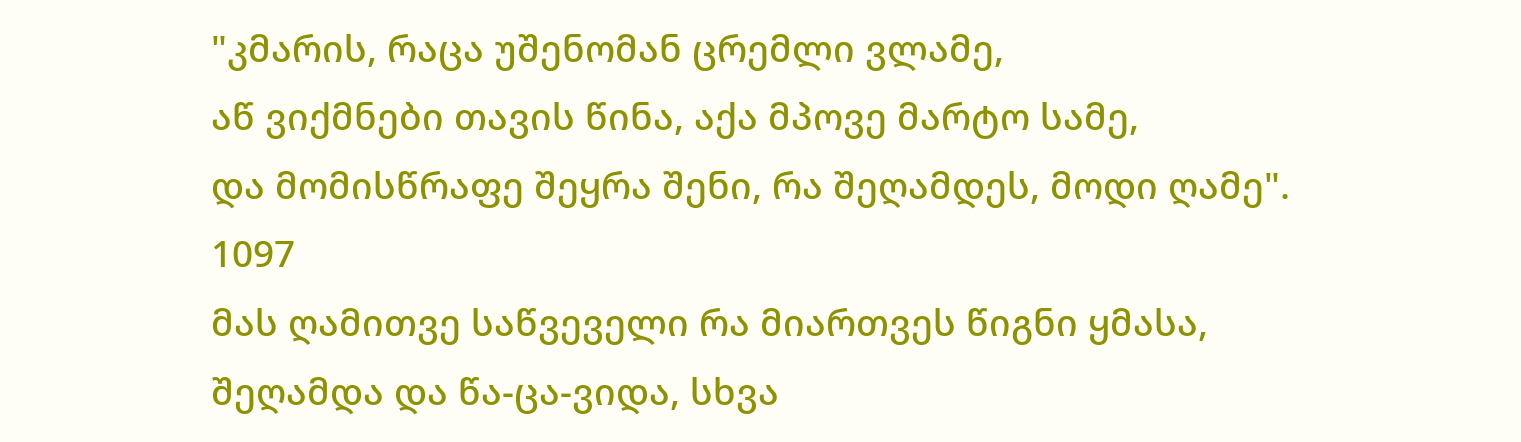"კმარის, რაცა უშენომან ცრემლი ვლამე,
აწ ვიქმნები თავის წინა, აქა მპოვე მარტო სამე,
და მომისწრაფე შეყრა შენი, რა შეღამდეს, მოდი ღამე".
1097
მას ღამითვე საწვეველი რა მიართვეს წიგნი ყმასა,
შეღამდა და წა-ცა-ვიდა, სხვა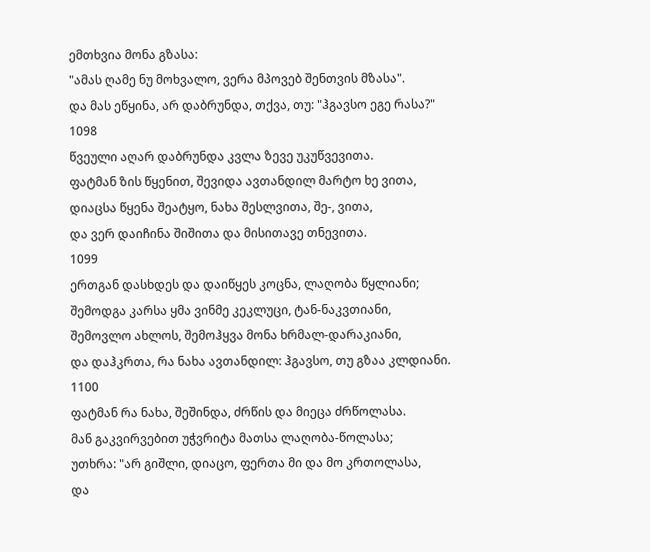ემთხვია მონა გზასა:
"ამას ღამე ნუ მოხვალო, ვერა მპოვებ შენთვის მზასა".
და მას ეწყინა, არ დაბრუნდა, თქვა, თუ: "ჰგავსო ეგე რასა?"
1098
წვეული აღარ დაბრუნდა კვლა ზევე უკუწვევითა.
ფატმან ზის წყენით, შევიდა ავთანდილ მარტო ხე ვითა,
დიაცსა წყენა შეატყო, ნახა შესლვითა, შე-, ვითა,
და ვერ დაიჩინა შიშითა და მისითავე თნევითა.
1099
ერთგან დასხდეს და დაიწყეს კოცნა, ლაღობა წყლიანი;
შემოდგა კარსა ყმა ვინმე კეკლუცი, ტან-ნაკვთიანი,
შემოვლო ახლოს, შემოჰყვა მონა ხრმალ-დარაკიანი,
და დაჰკრთა, რა ნახა ავთანდილ: ჰგავსო, თუ გზაა კლდიანი.
1100
ფატმან რა ნახა, შეშინდა, ძრწის და მიეცა ძრწოლასა.
მან გაკვირვებით უჭვრიტა მათსა ლაღობა-წოლასა;
უთხრა: "არ გიშლი, დიაცო, ფერთა მი და მო კრთოლასა,
და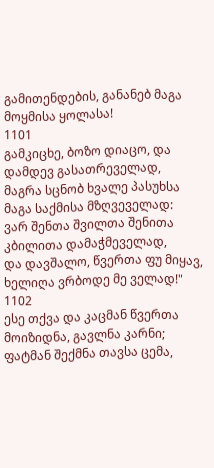გამითენდების, განანებ მაგა მოყმისა ყოლასა!
1101
გამკიცხე, ბოზო დიაცო, და დამდევ გასათრეველად,
მაგრა სცნობ ხვალე პასუხსა მაგა საქმისა მზღვეველად:
ვარ შენთა შვილთა შენითა კბილითა დამაჭმეველად,
და დავშალო, წვერთა ფუ მიყავ, ხელიღა ვრბოდე მე ველად!"
1102
ესე თქვა და კაცმან წვერთა მოიზიდნა, გავლნა კარნი;
ფატმან შექმნა თავსა ცემა,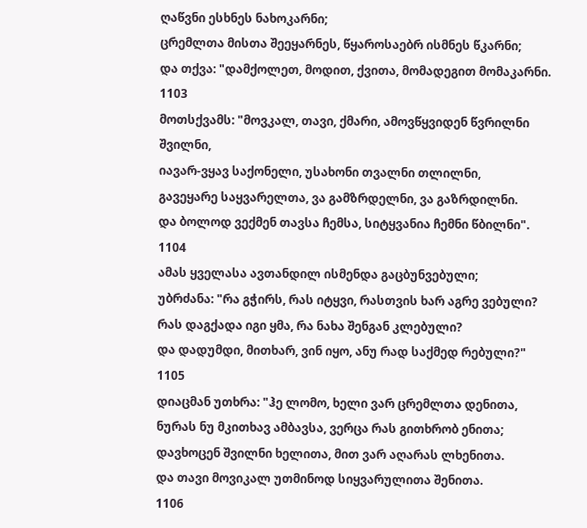ღაწვნი ესხნეს ნახოკარნი;
ცრემლთა მისთა შეეყარნეს, წყაროსაებრ ისმნეს წკარნი;
და თქვა: "დამქოლეთ, მოდით, ქვითა, მომადეგით მომაკარნი.
1103
მოთსქვამს: "მოვკალ, თავი, ქმარი, ამოვწყვიდენ წვრილნი შვილნი,
იავარ-ვყავ საქონელი, უსახონი თვალნი თლილნი,
გავეყარე საყვარელთა, ვა გამზრდელნი, ვა გაზრდილნი.
და ბოლოდ ვექმენ თავსა ჩემსა, სიტყვანია ჩემნი წბილნი".
1104
ამას ყველასა ავთანდილ ისმენდა გაცბუნვებული;
უბრძანა: "რა გჭირს, რას იტყვი, რასთვის ხარ აგრე ვებული?
რას დაგქადა იგი ყმა, რა ნახა შენგან კლებული?
და დადუმდი, მითხარ, ვინ იყო, ანუ რად საქმედ რებული?"
1105
დიაცმან უთხრა: "ჰე ლომო, ხელი ვარ ცრემლთა დენითა,
ნურას ნუ მკითხავ ამბავსა, ვერცა რას გითხრობ ენითა;
დავხოცენ შვილნი ხელითა, მით ვარ აღარას ლხენითა.
და თავი მოვიკალ უთმინოდ სიყვარულითა შენითა.
1106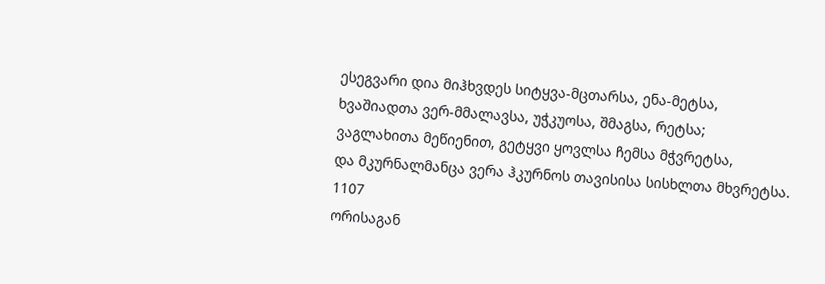ესეგვარი დია მიჰხვდეს სიტყვა-მცთარსა, ენა-მეტსა,
ხვაშიადთა ვერ-მმალავსა, უჭკუოსა, შმაგსა, რეტსა;
ვაგლახითა მეწიენით, გეტყვი ყოვლსა ჩემსა მჭვრეტსა,
და მკურნალმანცა ვერა ჰკურნოს თავისისა სისხლთა მხვრეტსა.
1107
ორისაგან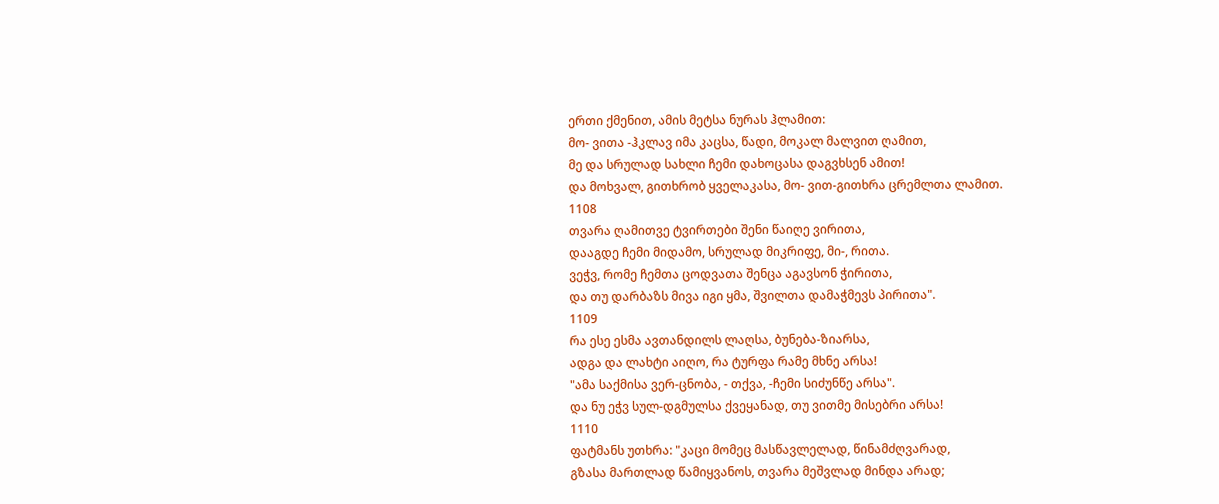ერთი ქმენით, ამის მეტსა ნურას ჰლამით:
მო- ვითა -ჰკლავ იმა კაცსა, წადი, მოკალ მალვით ღამით,
მე და სრულად სახლი ჩემი დახოცასა დაგვხსენ ამით!
და მოხვალ, გითხრობ ყველაკასა, მო- ვით-გითხრა ცრემლთა ლამით.
1108
თვარა ღამითვე ტვირთები შენი წაიღე ვირითა,
დააგდე ჩემი მიდამო, სრულად მიკრიფე, მი-, რითა.
ვეჭვ, რომე ჩემთა ცოდვათა შენცა აგავსონ ჭირითა,
და თუ დარბაზს მივა იგი ყმა, შვილთა დამაჭმევს პირითა".
1109
რა ესე ესმა ავთანდილს ლაღსა, ბუნება-ზიარსა,
ადგა და ლახტი აიღო, რა ტურფა რამე მხნე არსა!
"ამა საქმისა ვერ-ცნობა, - თქვა, -ჩემი სიძუნწე არსა".
და ნუ ეჭვ სულ-დგმულსა ქვეყანად, თუ ვითმე მისებრი არსა!
1110
ფატმანს უთხრა: "კაცი მომეც მასწავლელად, წინამძღვარად,
გზასა მართლად წამიყვანოს, თვარა მეშვლად მინდა არად;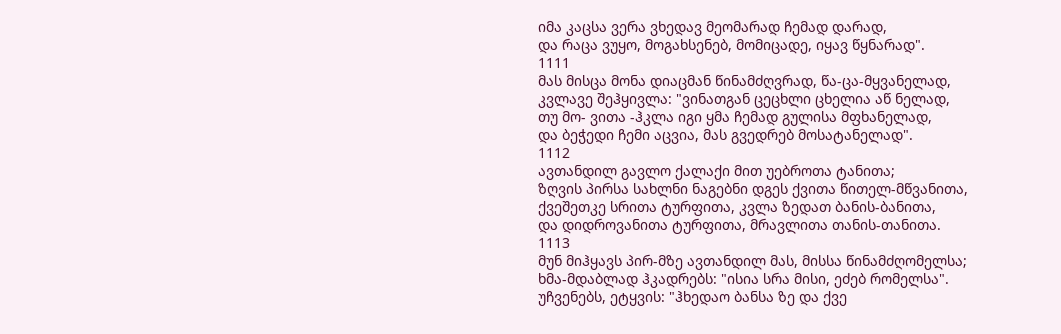იმა კაცსა ვერა ვხედავ მეომარად ჩემად დარად,
და რაცა ვუყო, მოგახსენებ, მომიცადე, იყავ წყნარად".
1111
მას მისცა მონა დიაცმან წინამძღვრად, წა-ცა-მყვანელად,
კვლავე შეჰყივლა: "ვინათგან ცეცხლი ცხელია აწ ნელად,
თუ მო- ვითა -ჰკლა იგი ყმა ჩემად გულისა მფხანელად,
და ბეჭედი ჩემი აცვია, მას გვედრებ მოსატანელად".
1112
ავთანდილ გავლო ქალაქი მით უებროთა ტანითა;
ზღვის პირსა სახლნი ნაგებნი დგეს ქვითა წითელ-მწვანითა,
ქვეშეთკე სრითა ტურფითა, კვლა ზედათ ბანის-ბანითა,
და დიდროვანითა ტურფითა, მრავლითა თანის-თანითა.
1113
მუნ მიჰყავს პირ-მზე ავთანდილ მას, მისსა წინამძღომელსა;
ხმა-მდაბლად ჰკადრებს: "ისია სრა მისი, ეძებ რომელსა".
უჩვენებს, ეტყვის: "ჰხედაო ბანსა ზე და ქვე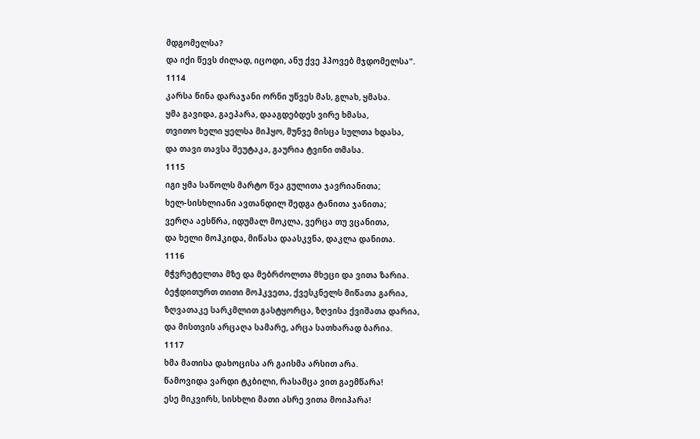მდგომელსა?
და იქი წევს ძილად, იცოდი, ანუ ქვე ჰპოვებ მჯდომელსა".
1114
კარსა წინა დარაჯანი ორნი უწვეს მას, გლახ, ყმასა.
ყმა გავიდა, გაეპარა, დააგდებდეს ვირე ხმასა,
თვითო ხელი ყელსა მიჰყო, მუნვე მისცა სულთა ხდასა,
და თავი თავსა შეუტაკა, გაურია ტვინი თმასა.
1115
იგი ყმა საწოლს მარტო წვა გულითა ჯავრიანითა;
ხელ-სისხლიანი ავთანდილ შედგა ტანითა ჯანითა;
ვერღა აესწრა, იდუმალ მოკლა, ვერცა თუ ვცანითა,
და ხელი მოჰკიდა, მიწასა დაასკვნა, დაკლა დანითა.
1116
მჭვრეტელთა მზე და მებრძოლთა მხეცი და ვითა ზარია.
ბეჭდითურთ თითი მოჰკვეთა, ქვესკნელს მიწათა გარია,
ზღვათაკე სარკმლით გასტყორცა, ზღვისა ქვიშათა დარია,
და მისთვის არცაღა სამარე, არცა სათხარად ბარია.
1117
ხმა მათისა დახოცისა არ გაისმა არსით არა.
წამოვიდა ვარდი ტკბილი, რასამცა ვით გაემწარა!
ესე მიკვირს, სისხლი მათი ასრე ვითა მოიპარა!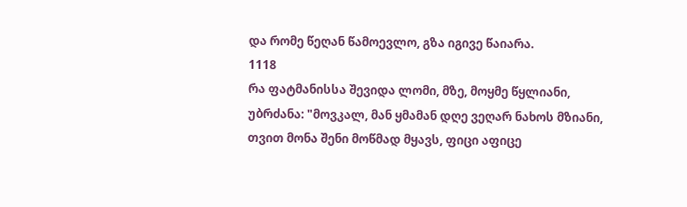და რომე წეღან წამოევლო, გზა იგივე წაიარა.
1118
რა ფატმანისსა შევიდა ლომი, მზე, მოყმე წყლიანი,
უბრძანა: "მოვკალ, მან ყმამან დღე ვეღარ ნახოს მზიანი,
თვით მონა შენი მოწმად მყავს, ფიცი აფიცე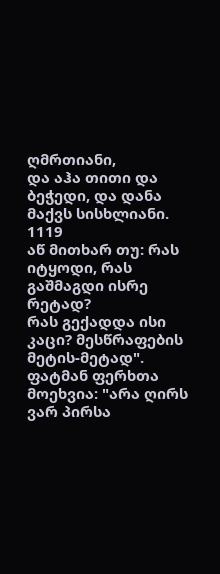ღმრთიანი,
და აჰა თითი და ბეჭედი, და დანა მაქვს სისხლიანი.
1119
აწ მითხარ თუ: რას იტყოდი, რას გაშმაგდი ისრე რეტად?
რას გექადდა ისი კაცი? მესწრაფების მეტის-მეტად".
ფატმან ფერხთა მოეხვია: "არა ღირს ვარ პირსა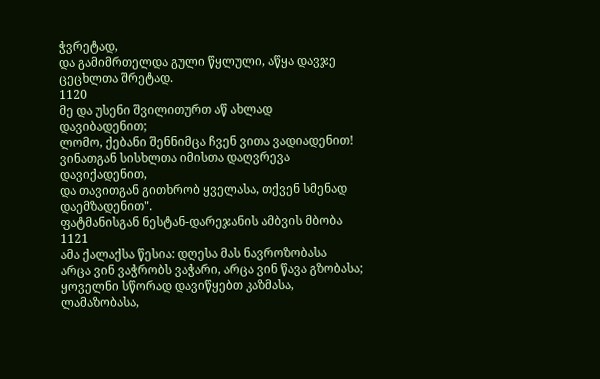ჭვრეტად,
და გამიმრთელდა გული წყლული, აწყა დავჯე ცეცხლთა შრეტად.
1120
მე და უსენი შვილითურთ აწ ახლად დავიბადენით;
ლომო, ქებანი შენნიმცა ჩვენ ვითა ვადიადენით!
ვინათგან სისხლთა იმისთა დაღვრევა დავიქადენით,
და თავითგან გითხრობ ყველასა, თქვენ სმენად დაემზადენით".
ფატმანისგან ნესტან-დარეჯანის ამბვის მბობა
1121
ამა ქალაქსა წესია: დღესა მას ნავროზობასა
არცა ვინ ვაჭრობს ვაჭარი, არცა ვინ წავა გზობასა;
ყოველნი სწორად დავიწყებთ კაზმასა, ლამაზობასა,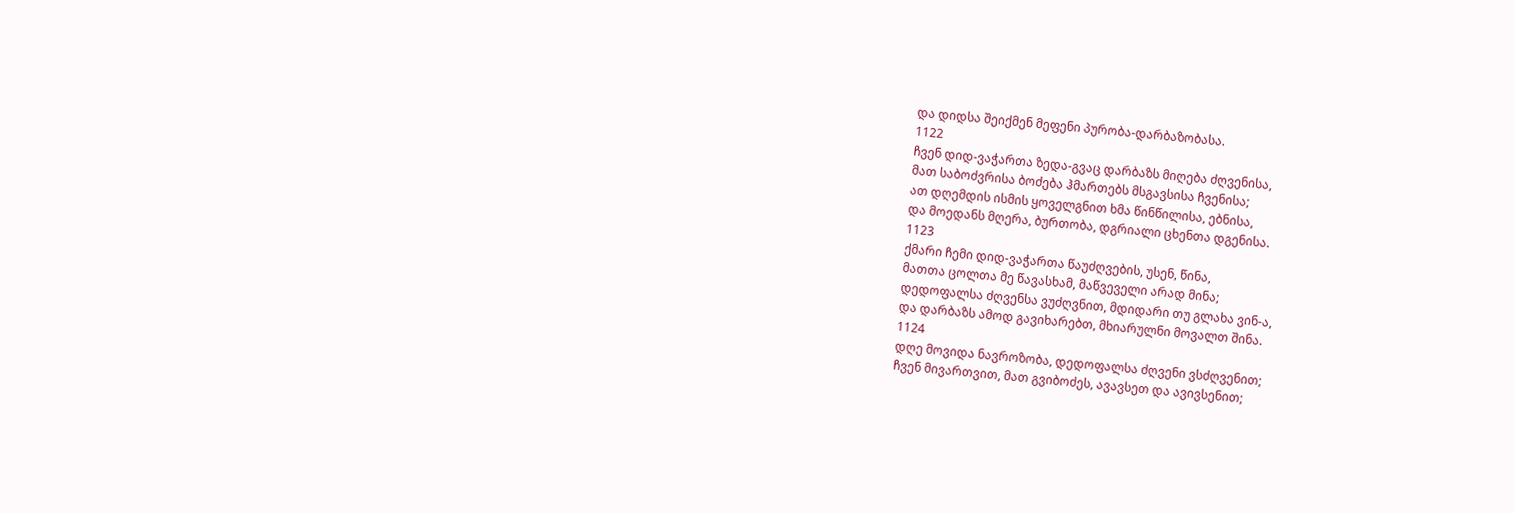და დიდსა შეიქმენ მეფენი პურობა-დარბაზობასა.
1122
ჩვენ დიდ-ვაჭართა ზედა-გვაც დარბაზს მიღება ძღვენისა,
მათ საბოძვრისა ბოძება ჰმართებს მსგავსისა ჩვენისა;
ათ დღემდის ისმის ყოველგნით ხმა წინწილისა, ებნისა,
და მოედანს მღერა, ბურთობა, დგრიალი ცხენთა დგენისა.
1123
ქმარი ჩემი დიდ-ვაჭართა წაუძღვების, უსენ, წინა,
მათთა ცოლთა მე წავასხამ, მაწვეველი არად მინა;
დედოფალსა ძღვენსა ვუძღვნით, მდიდარი თუ გლახა ვინ-ა,
და დარბაზს ამოდ გავიხარებთ, მხიარულნი მოვალთ შინა.
1124
დღე მოვიდა ნავროზობა, დედოფალსა ძღვენი ვსძღვენით;
ჩვენ მივართვით, მათ გვიბოძეს, ავავსეთ და ავივსენით;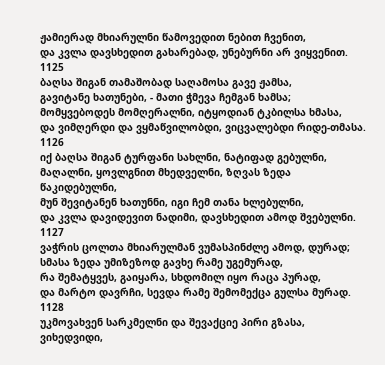ჟამიერად მხიარულნი წამოვედით ნებით ჩვენით,
და კვლა დავსხედით გახარებად, უნებურნი არ ვიყვენით.
1125
ბაღსა შიგან თამაშობად საღამოსა გავე ჟამსა,
გავიტანე ხათუნები, - მათი ჭმევა ჩემგან ხამსა;
მომყვებოდეს მომღერალნი, იტყოდიან ტკბილსა ხმასა,
და ვიმღერდი და ვყმაწვილობდი, ვიცვალებდი რიდე-თმასა.
1126
იქ ბაღსა შიგან ტურფანი სახლნი, ნატიფად გებულნი,
მაღალნი, ყოვლგნით მხედველნი, ზღვას ზედა წაკიდებულნი,
მუნ შევიტანენ ხათუნნი, იგი ჩემ თანა ხლებულნი,
და კვლა დავიდევით ნადიმი, დავსხედით ამოდ შვებულნი.
1127
ვაჭრის ცოლთა მხიარულმან ვუმასპინძლე ამოდ, დურად;
სმასა ზედა უმიზეზოდ გავხე რამე უგემურად,
რა შემატყვეს, გაიყარა, სხდომილ იყო რაცა პურად,
და მარტო დავრჩი, სევდა რამე შემომექცა გულსა მურად.
1128
უკმოვახვენ სარკმელნი და შევაქციე პირი გზასა,
ვიხედვიდი,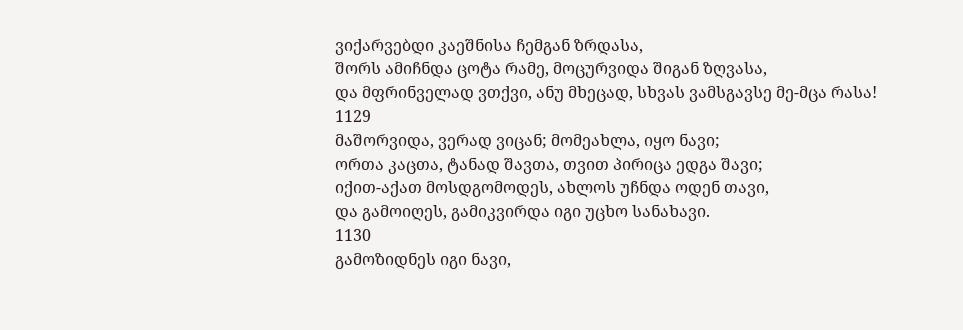ვიქარვებდი კაეშნისა ჩემგან ზრდასა,
შორს ამიჩნდა ცოტა რამე, მოცურვიდა შიგან ზღვასა,
და მფრინველად ვთქვი, ანუ მხეცად, სხვას ვამსგავსე მე-მცა რასა!
1129
მაშორვიდა, ვერად ვიცან; მომეახლა, იყო ნავი;
ორთა კაცთა, ტანად შავთა, თვით პირიცა ედგა შავი;
იქით-აქათ მოსდგომოდეს, ახლოს უჩნდა ოდენ თავი,
და გამოიღეს, გამიკვირდა იგი უცხო სანახავი.
1130
გამოზიდნეს იგი ნავი,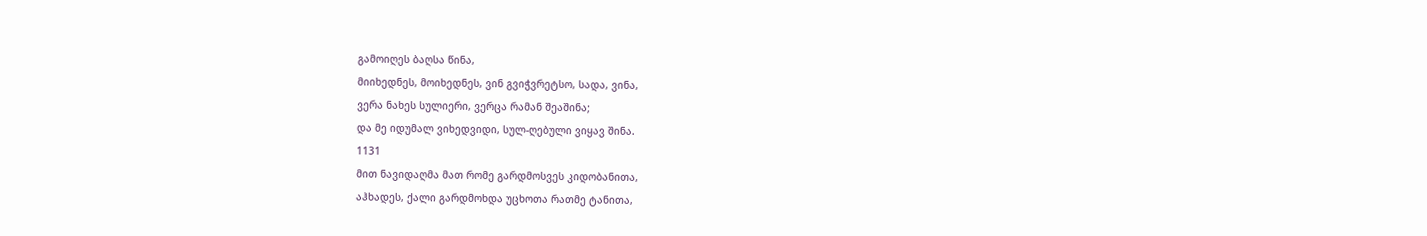გამოიღეს ბაღსა წინა,
მიიხედნეს, მოიხედნეს, ვინ გვიჭვრეტსო, სადა, ვინა,
ვერა ნახეს სულიერი, ვერცა რამან შეაშინა;
და მე იდუმალ ვიხედვიდი, სულ-ღებული ვიყავ შინა.
1131
მით ნავიდაღმა მათ რომე გარდმოსვეს კიდობანითა,
აჰხადეს, ქალი გარდმოხდა უცხოთა რათმე ტანითა,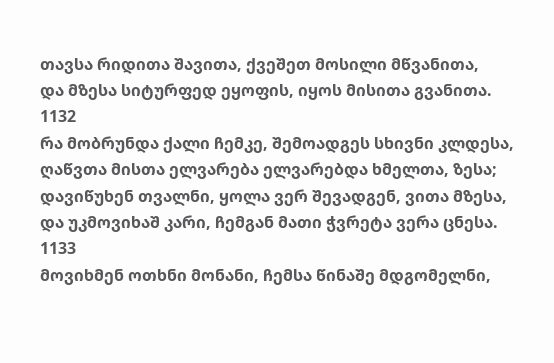თავსა რიდითა შავითა, ქვეშეთ მოსილი მწვანითა,
და მზესა სიტურფედ ეყოფის, იყოს მისითა გვანითა.
1132
რა მობრუნდა ქალი ჩემკე, შემოადგეს სხივნი კლდესა,
ღაწვთა მისთა ელვარება ელვარებდა ხმელთა, ზესა;
დავიწუხენ თვალნი, ყოლა ვერ შევადგენ, ვითა მზესა,
და უკმოვიხაშ კარი, ჩემგან მათი ჭვრეტა ვერა ცნესა.
1133
მოვიხმენ ოთხნი მონანი, ჩემსა წინაშე მდგომელნი,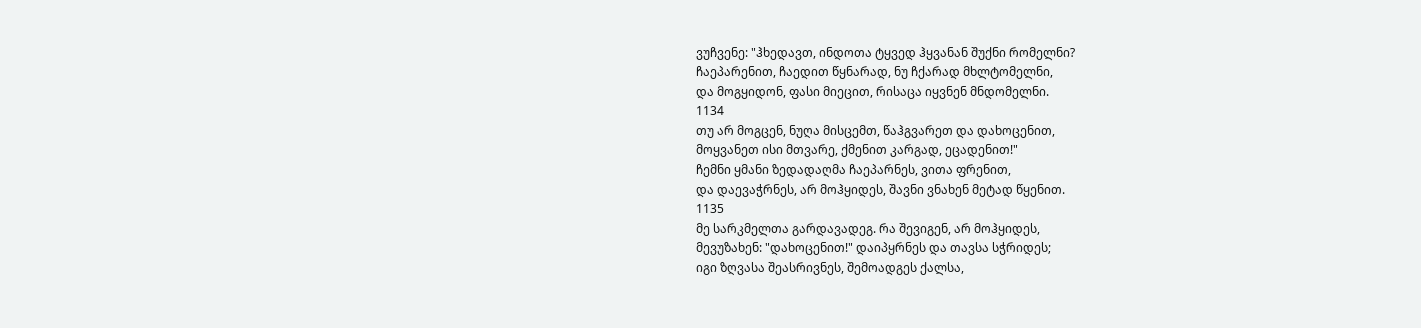ვუჩვენე: "ჰხედავთ, ინდოთა ტყვედ ჰყვანან შუქნი რომელნი?
ჩაეპარენით, ჩაედით წყნარად, ნუ ჩქარად მხლტომელნი,
და მოგყიდონ, ფასი მიეცით, რისაცა იყვნენ მნდომელნი.
1134
თუ არ მოგცენ, ნუღა მისცემთ, წაჰგვარეთ და დახოცენით,
მოყვანეთ ისი მთვარე, ქმენით კარგად, ეცადენით!"
ჩემნი ყმანი ზედადაღმა ჩაეპარნეს, ვითა ფრენით,
და დაევაჭრნეს, არ მოჰყიდეს, შავნი ვნახენ მეტად წყენით.
1135
მე სარკმელთა გარდავადეგ. რა შევიგენ, არ მოჰყიდეს,
მევუზახენ: "დახოცენით!" დაიპყრნეს და თავსა სჭრიდეს;
იგი ზღვასა შეასრივნეს, შემოადგეს ქალსა,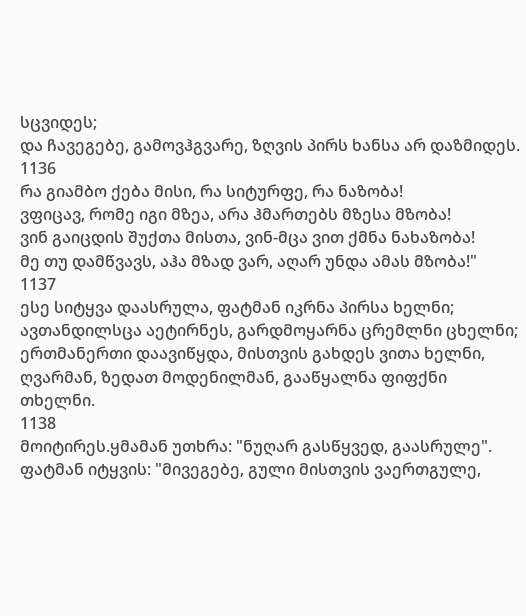სცვიდეს;
და ჩავეგებე, გამოვჰგვარე, ზღვის პირს ხანსა არ დაზმიდეს.
1136
რა გიამბო ქება მისი, რა სიტურფე, რა ნაზობა!
ვფიცავ, რომე იგი მზეა, არა ჰმართებს მზესა მზობა!
ვინ გაიცდის შუქთა მისთა, ვინ-მცა ვით ქმნა ნახაზობა!
მე თუ დამწვავს, აჰა მზად ვარ, აღარ უნდა ამას მზობა!"
1137
ესე სიტყვა დაასრულა, ფატმან იკრნა პირსა ხელნი;
ავთანდილსცა აეტირნეს, გარდმოყარნა ცრემლნი ცხელნი;
ერთმანერთი დაავიწყდა, მისთვის გახდეს ვითა ხელნი,
ღვარმან, ზედათ მოდენილმან, გააწყალნა ფიფქნი თხელნი.
1138
მოიტირეს.ყმამან უთხრა: "ნუღარ გასწყვედ, გაასრულე".
ფატმან იტყვის: "მივეგებე, გული მისთვის ვაერთგულე,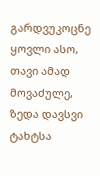გარდვუკოცნე ყოვლი ასო, თავი ამად მოვაძულე,
ზედა დავსვი ტახტსა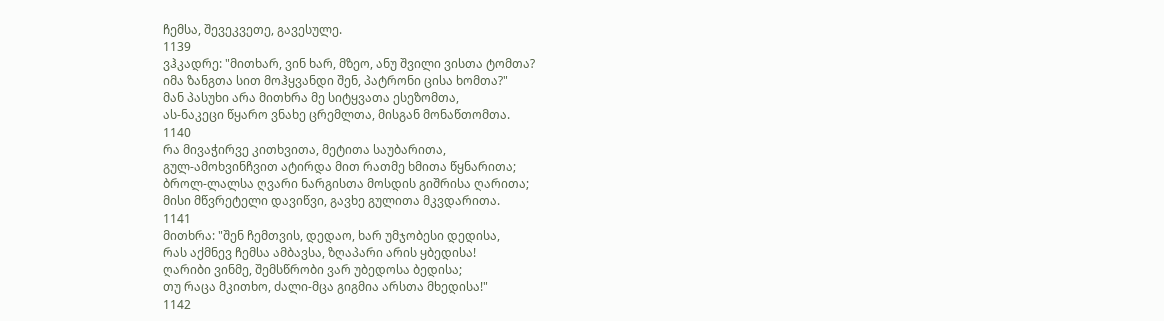ჩემსა, შევეკვეთე, გავესულე.
1139
ვჰკადრე: "მითხარ, ვინ ხარ, მზეო, ანუ შვილი ვისთა ტომთა?
იმა ზანგთა სით მოჰყვანდი შენ, პატრონი ცისა ხომთა?"
მან პასუხი არა მითხრა მე სიტყვათა ესეზომთა,
ას-ნაკეცი წყარო ვნახე ცრემლთა, მისგან მონაწთომთა.
1140
რა მივაჭირვე კითხვითა, მეტითა საუბარითა,
გულ-ამოხვინჩვით ატირდა მით რათმე ხმითა წყნარითა;
ბროლ-ლალსა ღვარი ნარგისთა მოსდის გიშრისა ღარითა;
მისი მწვრეტელი დავიწვი, გავხე გულითა მკვდარითა.
1141
მითხრა: "შენ ჩემთვის, დედაო, ხარ უმჯობესი დედისა,
რას აქმნევ ჩემსა ამბავსა, ზღაპარი არის ყბედისა!
ღარიბი ვინმე, შემსწრობი ვარ უბედოსა ბედისა;
თუ რაცა მკითხო, ძალი-მცა გიგმია არსთა მხედისა!"
1142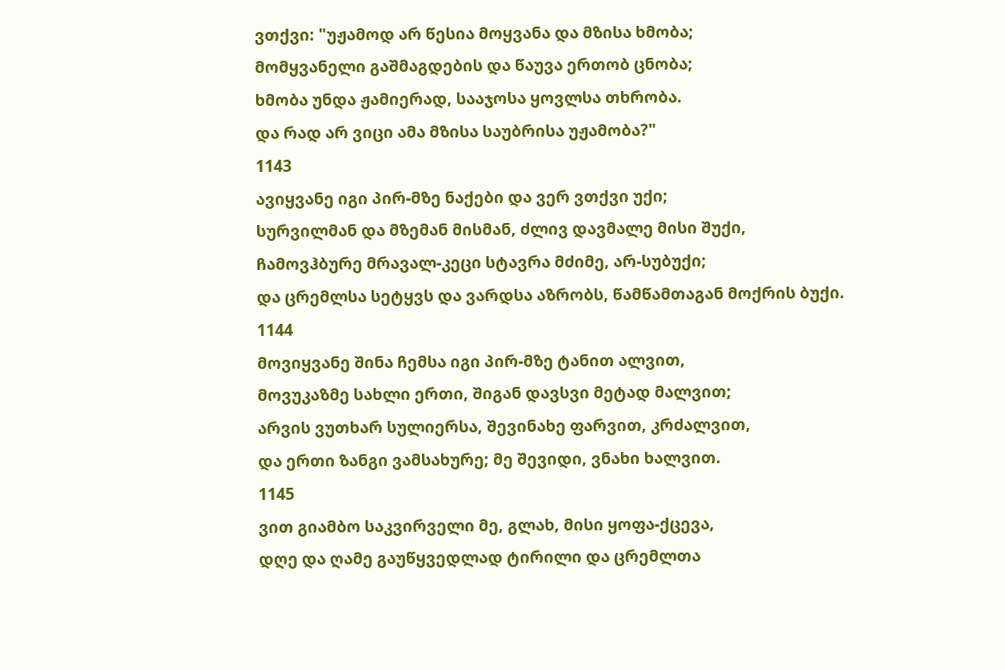ვთქვი: "უჟამოდ არ წესია მოყვანა და მზისა ხმობა;
მომყვანელი გაშმაგდების და წაუვა ერთობ ცნობა;
ხმობა უნდა ჟამიერად, სააჯოსა ყოვლსა თხრობა.
და რად არ ვიცი ამა მზისა საუბრისა უჟამობა?"
1143
ავიყვანე იგი პირ-მზე ნაქები და ვერ ვთქვი უქი;
სურვილმან და მზემან მისმან, ძლივ დავმალე მისი შუქი,
ჩამოვჰბურე მრავალ-კეცი სტავრა მძიმე, არ-სუბუქი;
და ცრემლსა სეტყვს და ვარდსა აზრობს, წამწამთაგან მოქრის ბუქი.
1144
მოვიყვანე შინა ჩემსა იგი პირ-მზე ტანით ალვით,
მოვუკაზმე სახლი ერთი, შიგან დავსვი მეტად მალვით;
არვის ვუთხარ სულიერსა, შევინახე ფარვით, კრძალვით,
და ერთი ზანგი ვამსახურე; მე შევიდი, ვნახი ხალვით.
1145
ვით გიამბო საკვირველი მე, გლახ, მისი ყოფა-ქცევა,
დღე და ღამე გაუწყვედლად ტირილი და ცრემლთა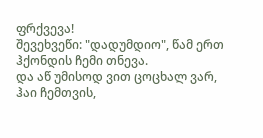ფრქვევა!
შევეხვეწი: "დადუმდიო", წამ ერთ ჰქონდის ჩემი თნევა.
და აწ უმისოდ ვით ცოცხალ ვარ, ჰაი ჩემთვის,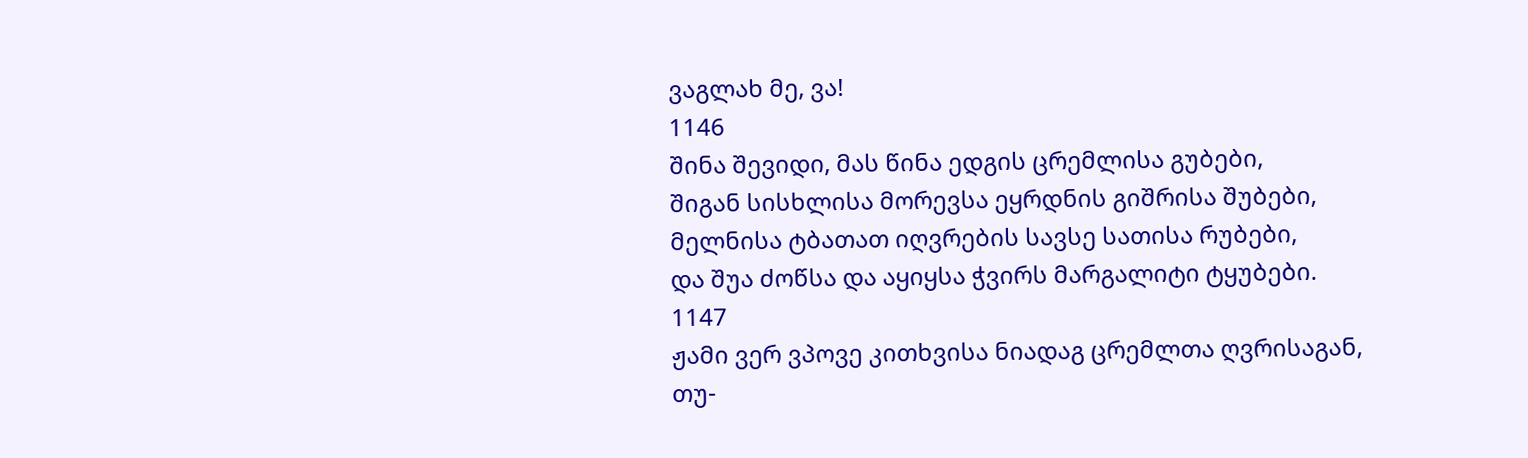ვაგლახ მე, ვა!
1146
შინა შევიდი, მას წინა ედგის ცრემლისა გუბები,
შიგან სისხლისა მორევსა ეყრდნის გიშრისა შუბები,
მელნისა ტბათათ იღვრების სავსე სათისა რუბები,
და შუა ძოწსა და აყიყსა ჭვირს მარგალიტი ტყუბები.
1147
ჟამი ვერ ვპოვე კითხვისა ნიადაგ ცრემლთა ღვრისაგან,
თუ-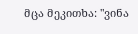მცა მეკითხა: "ვინა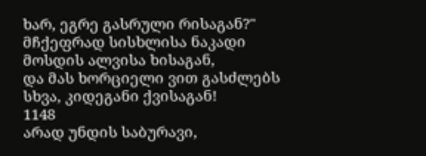ხარ, ეგრე გასრული რისაგან?"
მჩქეფრად სისხლისა ნაკადი მოსდის ალვისა ხისაგან,
და მას ხორციელი ვით გასძლებს სხვა, კიდეგანი ქვისაგან!
1148
არად უნდის საბურავი,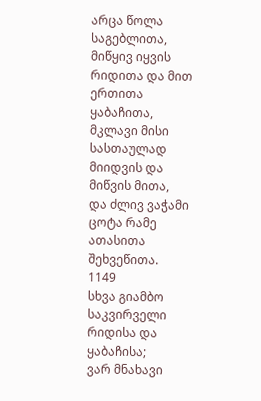არცა წოლა საგებლითა,
მიწყივ იყვის რიდითა და მით ერთითა ყაბაჩითა,
მკლავი მისი სასთაულად მიიდვის და მიწვის მითა,
და ძლივ ვაჭამი ცოტა რამე ათასითა შეხვეწითა.
1149
სხვა გიამბო საკვირველი რიდისა და ყაბაჩისა;
ვარ მნახავი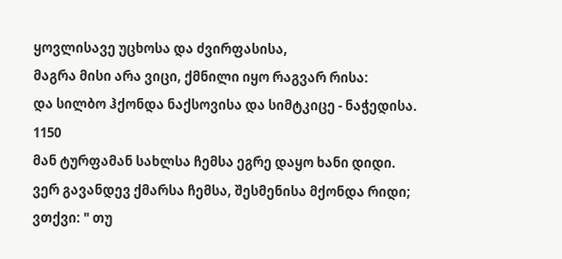ყოვლისავე უცხოსა და ძვირფასისა,
მაგრა მისი არა ვიცი, ქმნილი იყო რაგვარ რისა:
და სილბო ჰქონდა ნაქსოვისა და სიმტკიცე - ნაჭედისა.
1150
მან ტურფამან სახლსა ჩემსა ეგრე დაყო ხანი დიდი.
ვერ გავანდევ ქმარსა ჩემსა, შესმენისა მქონდა რიდი;
ვთქვი: " თუ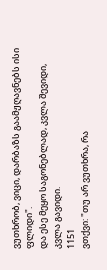ვუთხრობ, ვიცი, დარბაზს გაამჟღავნებს ისი ფლიდი".
და ესე მეყო საგონებლად, კვლა შევიდი, კვლა გავიდი.
1151
ვთქვი: "თუ არ ვუთხრა, რა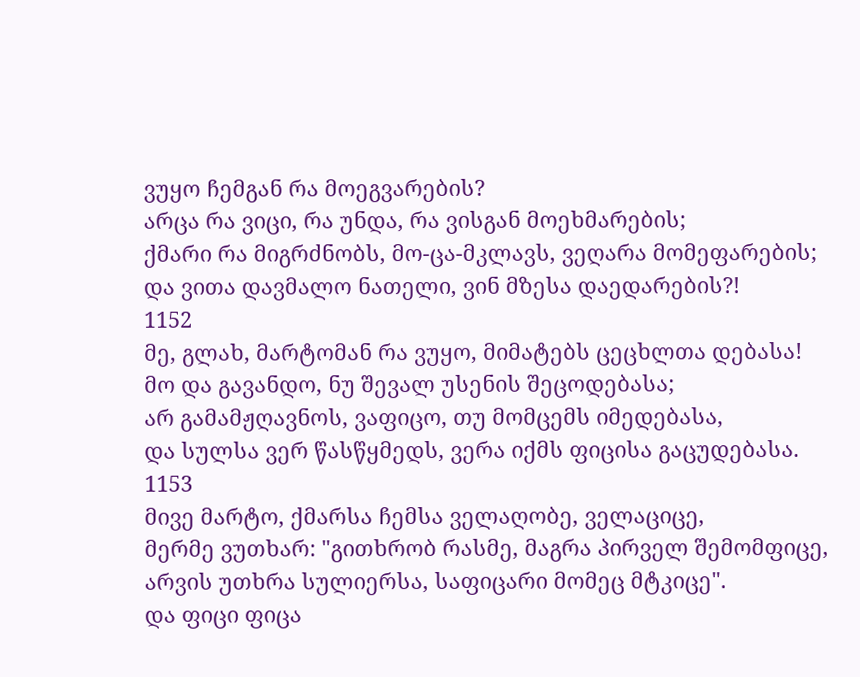ვუყო ჩემგან რა მოეგვარების?
არცა რა ვიცი, რა უნდა, რა ვისგან მოეხმარების;
ქმარი რა მიგრძნობს, მო-ცა-მკლავს, ვეღარა მომეფარების;
და ვითა დავმალო ნათელი, ვინ მზესა დაედარების?!
1152
მე, გლახ, მარტომან რა ვუყო, მიმატებს ცეცხლთა დებასა!
მო და გავანდო, ნუ შევალ უსენის შეცოდებასა;
არ გამამჟღავნოს, ვაფიცო, თუ მომცემს იმედებასა,
და სულსა ვერ წასწყმედს, ვერა იქმს ფიცისა გაცუდებასა.
1153
მივე მარტო, ქმარსა ჩემსა ველაღობე, ველაციცე,
მერმე ვუთხარ: "გითხრობ რასმე, მაგრა პირველ შემომფიცე,
არვის უთხრა სულიერსა, საფიცარი მომეც მტკიცე".
და ფიცი ფიცა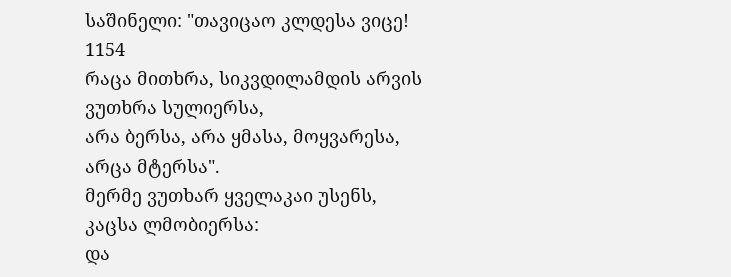საშინელი: "თავიცაო კლდესა ვიცე!
1154
რაცა მითხრა, სიკვდილამდის არვის ვუთხრა სულიერსა,
არა ბერსა, არა ყმასა, მოყვარესა, არცა მტერსა".
მერმე ვუთხარ ყველაკაი უსენს, კაცსა ლმობიერსა:
და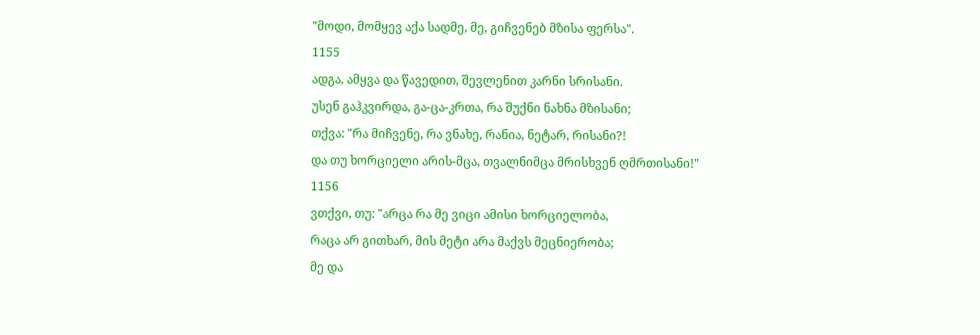"მოდი, მომყევ აქა სადმე, მე, გიჩვენებ მზისა ფერსა".
1155
ადგა, ამყვა და წავედით, შევლენით კარნი სრისანი.
უსენ გაჰკვირდა, გა-ცა-კრთა, რა შუქნი ნახნა მზისანი;
თქვა: "რა მიჩვენე, რა ვნახე, რანია, ნეტარ, რისანი?!
და თუ ხორციელი არის-მცა, თვალნიმცა მრისხვენ ღმრთისანი!"
1156
ვთქვი, თუ: "არცა რა მე ვიცი ამისი ხორციელობა,
რაცა არ გითხარ, მის მეტი არა მაქვს მეცნიერობა;
მე და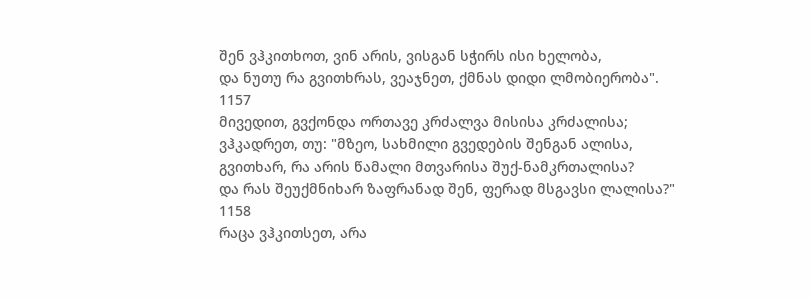შენ ვჰკითხოთ, ვინ არის, ვისგან სჭირს ისი ხელობა,
და ნუთუ რა გვითხრას, ვეაჯნეთ, ქმნას დიდი ლმობიერობა".
1157
მივედით, გვქონდა ორთავე კრძალვა მისისა კრძალისა;
ვჰკადრეთ, თუ: "მზეო, სახმილი გვედების შენგან ალისა,
გვითხარ, რა არის წამალი მთვარისა შუქ-ნამკრთალისა?
და რას შეუქმნიხარ ზაფრანად შენ, ფერად მსგავსი ლალისა?"
1158
რაცა ვჰკითსეთ, არა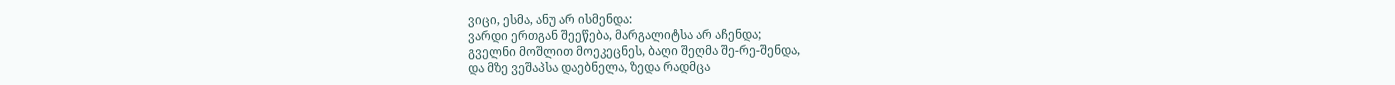ვიცი, ესმა, ანუ არ ისმენდა:
ვარდი ერთგან შეეწება, მარგალიტსა არ აჩენდა;
გველნი მოშლით მოეკეცნეს, ბაღი შეღმა შე-რე-შენდა,
და მზე ვეშაპსა დაებნელა, ზედა რადმცა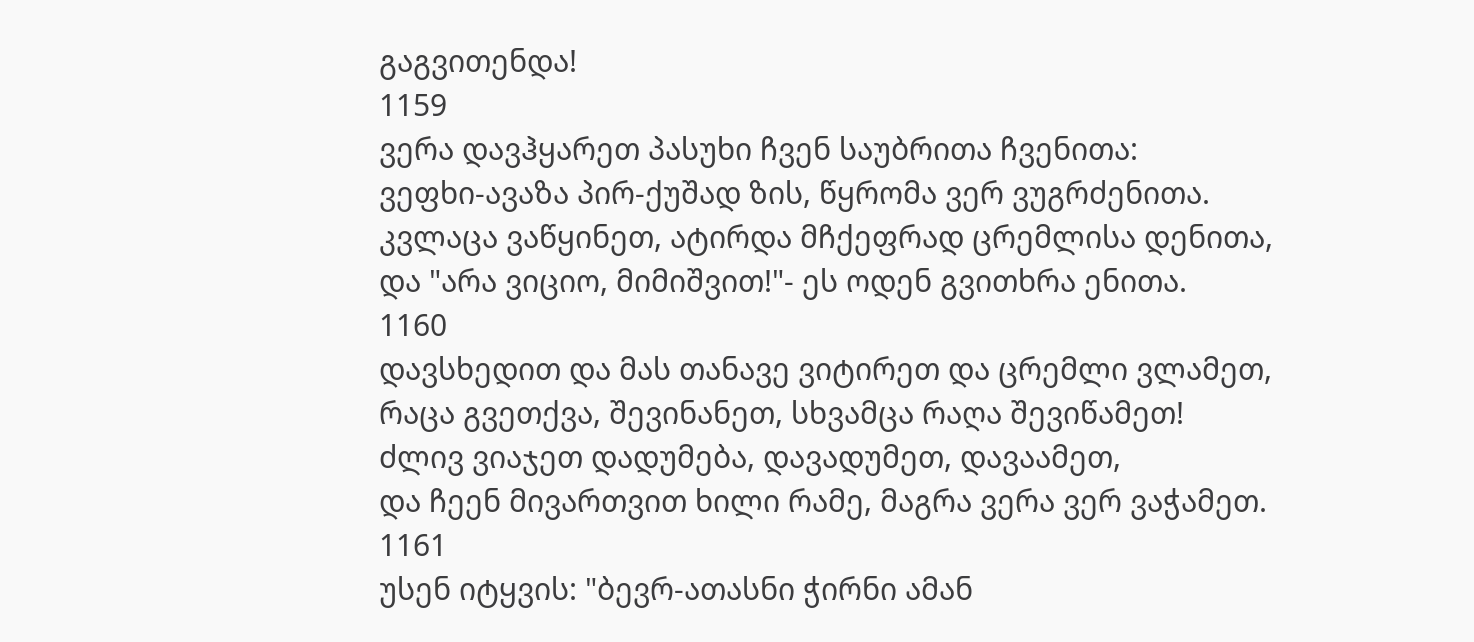გაგვითენდა!
1159
ვერა დავჰყარეთ პასუხი ჩვენ საუბრითა ჩვენითა:
ვეფხი-ავაზა პირ-ქუშად ზის, წყრომა ვერ ვუგრძენითა.
კვლაცა ვაწყინეთ, ატირდა მჩქეფრად ცრემლისა დენითა,
და "არა ვიციო, მიმიშვით!"- ეს ოდენ გვითხრა ენითა.
1160
დავსხედით და მას თანავე ვიტირეთ და ცრემლი ვლამეთ,
რაცა გვეთქვა, შევინანეთ, სხვამცა რაღა შევიწამეთ!
ძლივ ვიაჯეთ დადუმება, დავადუმეთ, დავაამეთ,
და ჩეენ მივართვით ხილი რამე, მაგრა ვერა ვერ ვაჭამეთ.
1161
უსენ იტყვის: "ბევრ-ათასნი ჭირნი ამან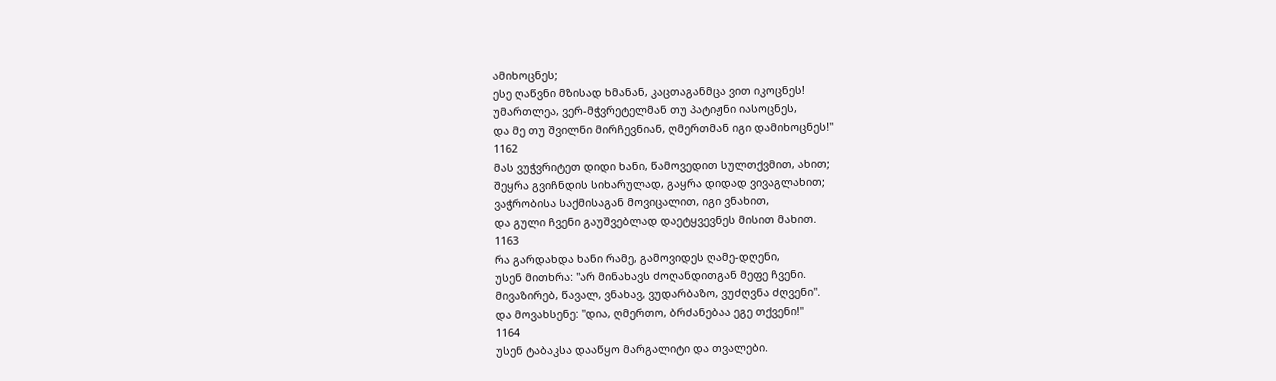ამიხოცნეს;
ესე ღაწვნი მზისად ხმანან, კაცთაგანმცა ვით იკოცნეს!
უმართლეა, ვერ-მჭვრეტელმან თუ პატიჟნი იასოცნეს,
და მე თუ შვილნი მირჩევნიან, ღმერთმან იგი დამიხოცნეს!"
1162
მას ვუჭვრიტეთ დიდი ხანი, წამოვედით სულთქვმით, ახით;
შეყრა გვიჩნდის სიხარულად, გაყრა დიდად ვივაგლახით;
ვაჭრობისა საქმისაგან მოვიცალით, იგი ვნახით,
და გული ჩვენი გაუშვებლად დაეტყვევნეს მისით მახით.
1163
რა გარდახდა ხანი რამე, გამოვიდეს ღამე-დღენი,
უსენ მითხრა: "არ მინახავს ძოღანდითგან მეფე ჩვენი.
მივაზირებ, წავალ, ვნახავ, ვუდარბაზო, ვუძღვნა ძღვენი".
და მოვახსენე: "დია, ღმერთო, ბრძანებაა ეგე თქვენი!"
1164
უსენ ტაბაკსა დააწყო მარგალიტი და თვალები.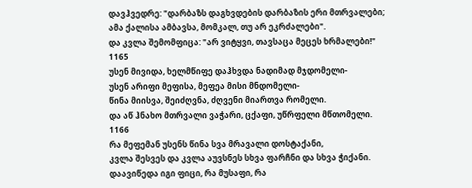დავჰვედრე: "დარბაზს დაგხვდების დარბაზის ერი მთრვალები;
ამა ქალისა ამბავსა, მომკალ, თუ არ ეკრძალები".
და კვლა შემომფიცა: "არ ვიტყვი, თავსაცა მეცეს ხრმალები!"
1165
უსენ მივიდა, ხელმწიფე დაჰხვდა ნადიმად მჯდომელი-
უსენ არიფი მეფისა, მეფეა მისი მნდომელი-
წინა მიისვა, შეიძღვნა, ძღვენი მიართვა რომელი.
და აწ ჰნახო მთრვალი ვაჭარი, ცქაფი, უწრფელი მწთომელი.
1166
რა მეფემან უსენს წინა სვა მრავალი დოსტაქანი,
კვლა შესვეს და კვლა აუვსნეს სხვა ფარჩნი და სხვა ჭიქანი.
დაავიწედა იგი ფიცი, რა მუსაფი, რა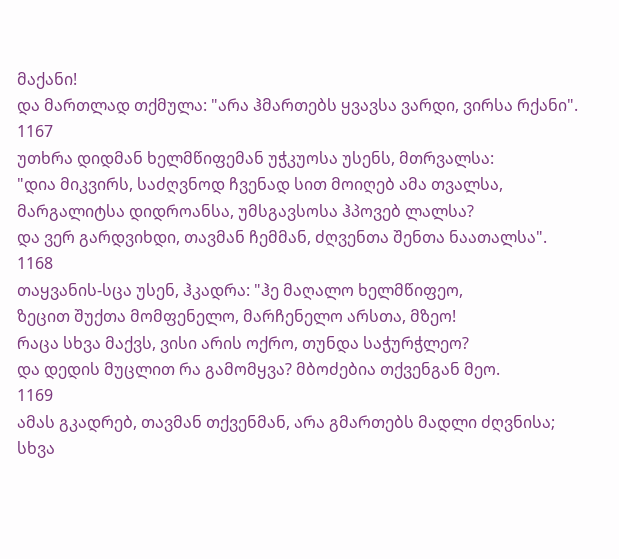მაქანი!
და მართლად თქმულა: "არა ჰმართებს ყვავსა ვარდი, ვირსა რქანი".
1167
უთხრა დიდმან ხელმწიფემან უჭკუოსა უსენს, მთრვალსა:
"დია მიკვირს, საძღვნოდ ჩვენად სით მოიღებ ამა თვალსა,
მარგალიტსა დიდროანსა, უმსგავსოსა ჰპოვებ ლალსა?
და ვერ გარდვიხდი, თავმან ჩემმან, ძღვენთა შენთა ნაათალსა".
1168
თაყვანის-სცა უსენ, ჰკადრა: "ჰე მაღალო ხელმწიფეო,
ზეცით შუქთა მომფენელო, მარჩენელო არსთა, მზეო!
რაცა სხვა მაქვს, ვისი არის ოქრო, თუნდა საჭურჭლეო?
და დედის მუცლით რა გამომყვა? მბოძებია თქვენგან მეო.
1169
ამას გკადრებ, თავმან თქვენმან, არა გმართებს მადლი ძღვნისა;
სხვა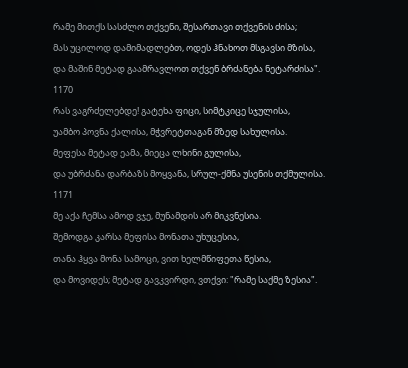რამე მითქს სასძლო თქვენი, შესართავი თქვენის ძისა;
მას უცილოდ დამიმადლებთ, ოდეს ჰნახოთ მსგავსი მზისა,
და მაშინ მეტად გაამრავლოთ თქვენ ბრძანება ნეტარძისა".
1170
რას ვაგრძელებდე! გატეხა ფიცი, სიმტკიცე სჯულისა,
უამბო პოვნა ქალისა, მჭვრეტთაგან მზედ სახულისა.
მეფესა მეტად ეამა, მიეცა ლხინი გულისა,
და უბრძანა დარბაზს მოყვანა, სრულ-ქმნა უსენის თქმულისა.
1171
მე აქა ჩემსა ამოდ ვჯე, მუნამდის არ მიკვნესია.
შემოდგა კარსა მეფისა მონათა უხუცესია,
თანა ჰყვა მონა სამოცი, ვით ხელმწიფეთა წესია,
და მოვიდეს; მეტად გავკვირდი, ვთქვი: "რამე საქმე ზესია".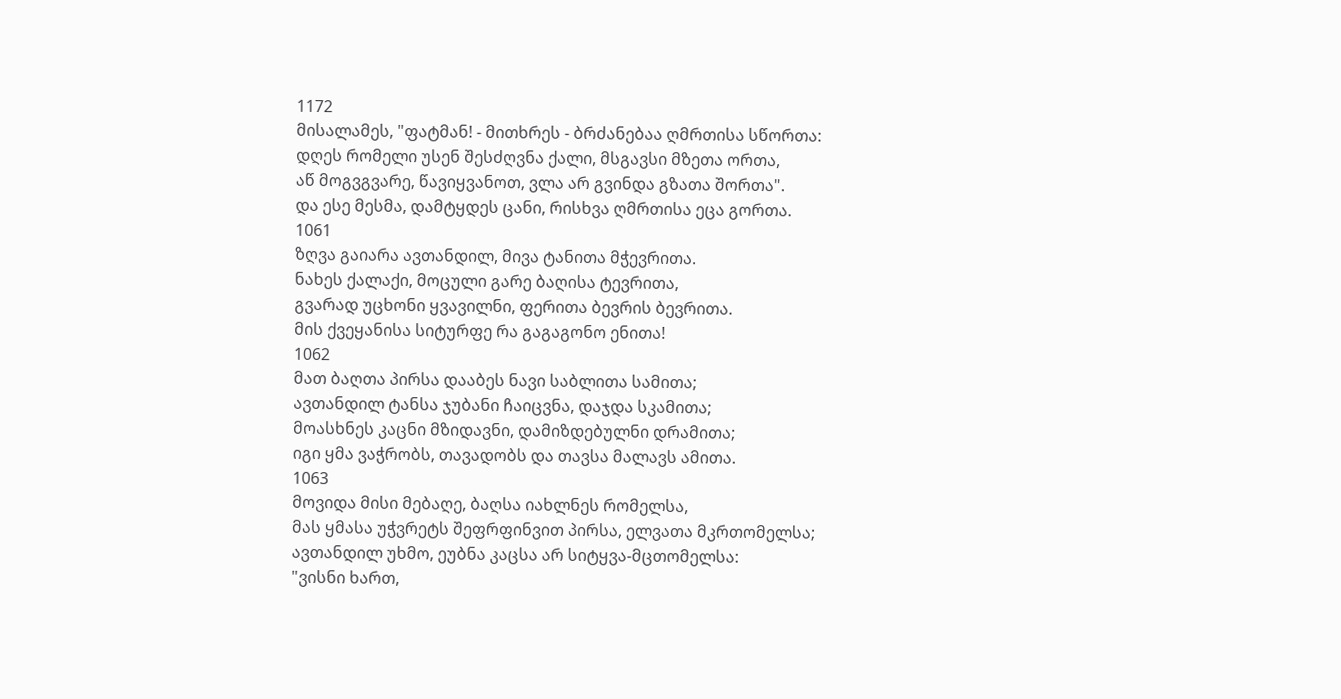1172
მისალამეს, "ფატმან! - მითხრეს - ბრძანებაა ღმრთისა სწორთა:
დღეს რომელი უსენ შესძღვნა ქალი, მსგავსი მზეთა ორთა,
აწ მოგვგვარე, წავიყვანოთ, ვლა არ გვინდა გზათა შორთა".
და ესე მესმა, დამტყდეს ცანი, რისხვა ღმრთისა ეცა გორთა.
1061
ზღვა გაიარა ავთანდილ, მივა ტანითა მჭევრითა.
ნახეს ქალაქი, მოცული გარე ბაღისა ტევრითა,
გვარად უცხონი ყვავილნი, ფერითა ბევრის ბევრითა.
მის ქვეყანისა სიტურფე რა გაგაგონო ენითა!
1062
მათ ბაღთა პირსა დააბეს ნავი საბლითა სამითა;
ავთანდილ ტანსა ჯუბანი ჩაიცვნა, დაჯდა სკამითა;
მოასხნეს კაცნი მზიდავნი, დამიზდებულნი დრამითა;
იგი ყმა ვაჭრობს, თავადობს და თავსა მალავს ამითა.
1063
მოვიდა მისი მებაღე, ბაღსა იახლნეს რომელსა,
მას ყმასა უჭვრეტს შეფრფინვით პირსა, ელვათა მკრთომელსა;
ავთანდილ უხმო, ეუბნა კაცსა არ სიტყვა-მცთომელსა:
"ვისნი ხართ,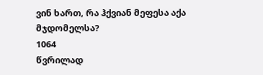ვინ ხართ, რა ჰქვიან მეფესა აქა მჯდომელსა?
1064
წვრილად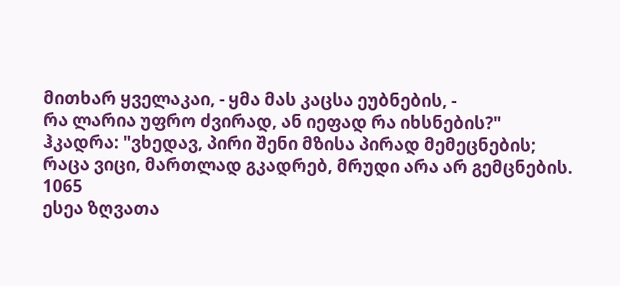მითხარ ყველაკაი, - ყმა მას კაცსა ეუბნების, -
რა ლარია უფრო ძვირად, ან იეფად რა იხსნების?"
ჰკადრა: "ვხედავ, პირი შენი მზისა პირად მემეცნების;
რაცა ვიცი, მართლად გკადრებ, მრუდი არა არ გემცნების.
1065
ესეა ზღვათა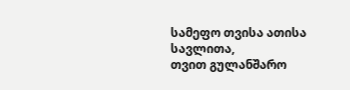სამეფო თვისა ათისა სავლითა,
თვით გულანშარო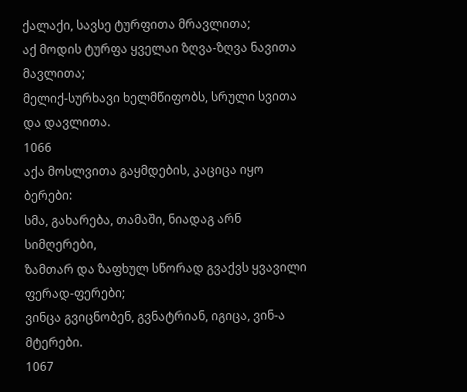ქალაქი, სავსე ტურფითა მრავლითა;
აქ მოდის ტურფა ყველაი ზღვა-ზღვა ნავითა მავლითა;
მელიქ-სურხავი ხელმწიფობს, სრული სვითა და დავლითა.
1066
აქა მოსლვითა გაყმდების, კაციცა იყო ბერები:
სმა, გახარება, თამაში, ნიადაგ არნ სიმღერები,
ზამთარ და ზაფხულ სწორად გვაქვს ყვავილი ფერად-ფერები;
ვინცა გვიცნობენ, გვნატრიან, იგიცა, ვინ-ა მტერები.
1067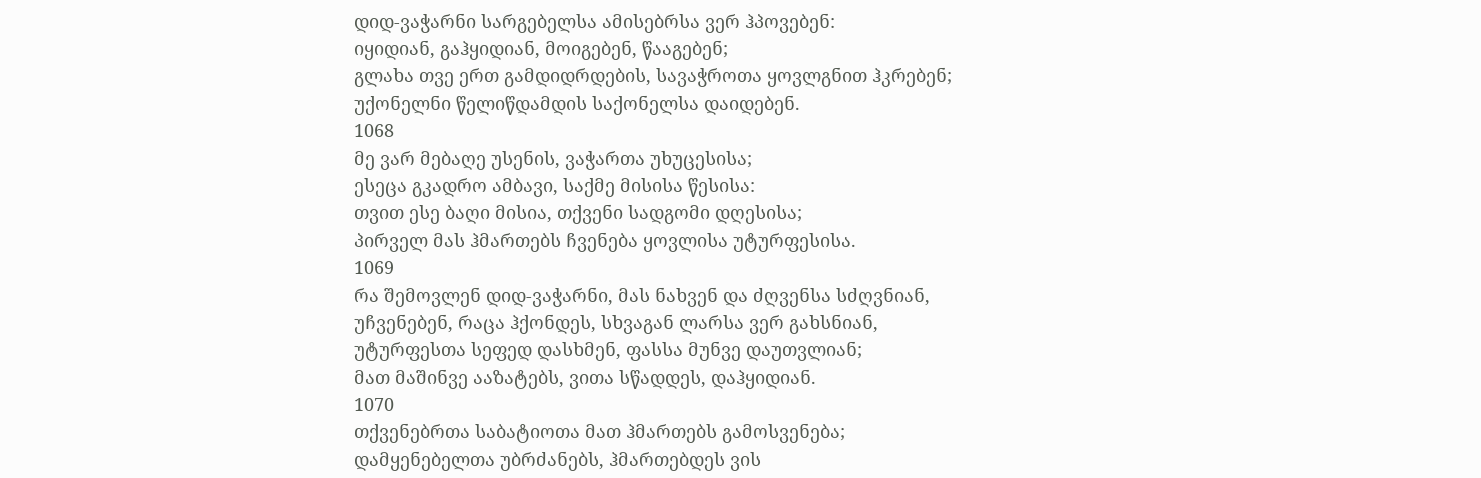დიდ-ვაჭარნი სარგებელსა ამისებრსა ვერ ჰპოვებენ:
იყიდიან, გაჰყიდიან, მოიგებენ, წააგებენ;
გლახა თვე ერთ გამდიდრდების, სავაჭროთა ყოვლგნით ჰკრებენ;
უქონელნი წელიწდამდის საქონელსა დაიდებენ.
1068
მე ვარ მებაღე უსენის, ვაჭართა უხუცესისა;
ესეცა გკადრო ამბავი, საქმე მისისა წესისა:
თვით ესე ბაღი მისია, თქვენი სადგომი დღესისა;
პირველ მას ჰმართებს ჩვენება ყოვლისა უტურფესისა.
1069
რა შემოვლენ დიდ-ვაჭარნი, მას ნახვენ და ძღვენსა სძღვნიან,
უჩვენებენ, რაცა ჰქონდეს, სხვაგან ლარსა ვერ გახსნიან,
უტურფესთა სეფედ დასხმენ, ფასსა მუნვე დაუთვლიან;
მათ მაშინვე ააზატებს, ვითა სწადდეს, დაჰყიდიან.
1070
თქვენებრთა საბატიოთა მათ ჰმართებს გამოსვენება;
დამყენებელთა უბრძანებს, ჰმართებდეს ვის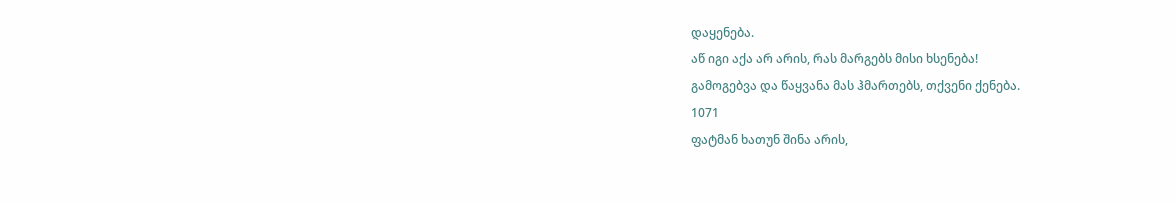დაყენება.
აწ იგი აქა არ არის, რას მარგებს მისი ხსენება!
გამოგებვა და წაყვანა მას ჰმართებს, თქვენი ქენება.
1071
ფატმან ხათუნ შინა არის,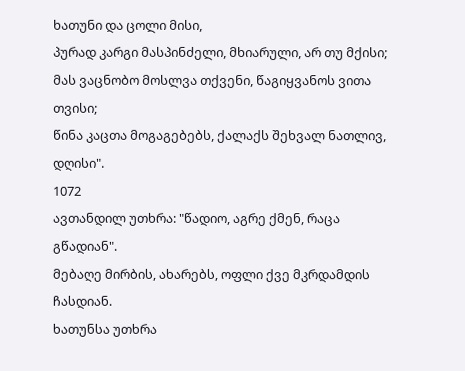ხათუნი და ცოლი მისი,
პურად კარგი მასპინძელი, მხიარული, არ თუ მქისი;
მას ვაცნობო მოსლვა თქვენი, წაგიყვანოს ვითა თვისი;
წინა კაცთა მოგაგებებს, ქალაქს შეხვალ ნათლივ, დღისი".
1072
ავთანდილ უთხრა: "წადიო, აგრე ქმენ, რაცა გწადიან".
მებაღე მირბის, ახარებს, ოფლი ქვე მკრდამდის ჩასდიან.
ხათუნსა უთხრა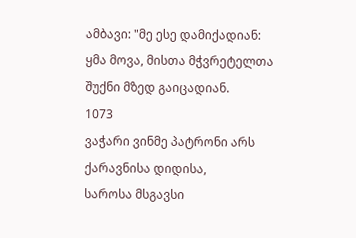ამბავი: "მე ესე დამიქადიან:
ყმა მოვა, მისთა მჭვრეტელთა შუქნი მზედ გაიცადიან.
1073
ვაჭარი ვინმე პატრონი არს ქარავნისა დიდისა,
საროსა მსგავსი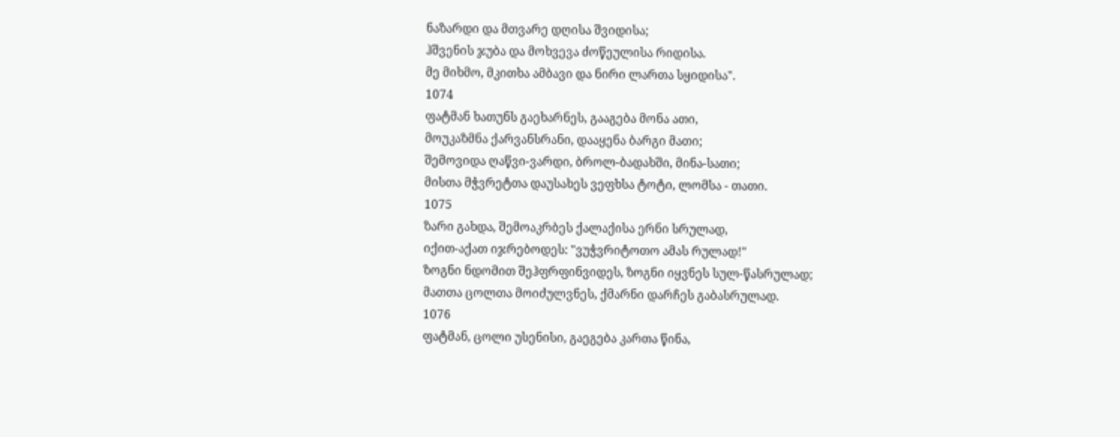ნაზარდი და მთვარე დღისა შვიდისა;
ჰშვენის ჯუბა და მოხვევა ძოწეულისა რიდისა.
მე მიხმო, მკითხა ამბავი და ნირი ლართა სყიდისა".
1074
ფატმან ხათუნს გაეხარნეს, გააგება მონა ათი,
მოუკაზმნა ქარვანსრანი, დააყენა ბარგი მათი;
შემოვიდა ღაწვი-ვარდი, ბროლ-ბადახში, მინა-სათი;
მისთა მჭვრეტთა დაუსახეს ვეფხსა ტოტი, ლომსა - თათი.
1075
ზარი გახდა, შემოაკრბეს ქალაქისა ერნი სრულად,
იქით-აქათ იჯრებოდეს: "ვუჭვრიტოთო ამას რულად!"
ზოგნი ნდომით შეჰფრფინვიდეს, ზოგნი იყვნეს სულ-წასრულად;
მათთა ცოლთა მოიძულვნეს, ქმარნი დარჩეს გაბასრულად.
1076
ფატმან, ცოლი უსენისი, გაეგება კართა წინა,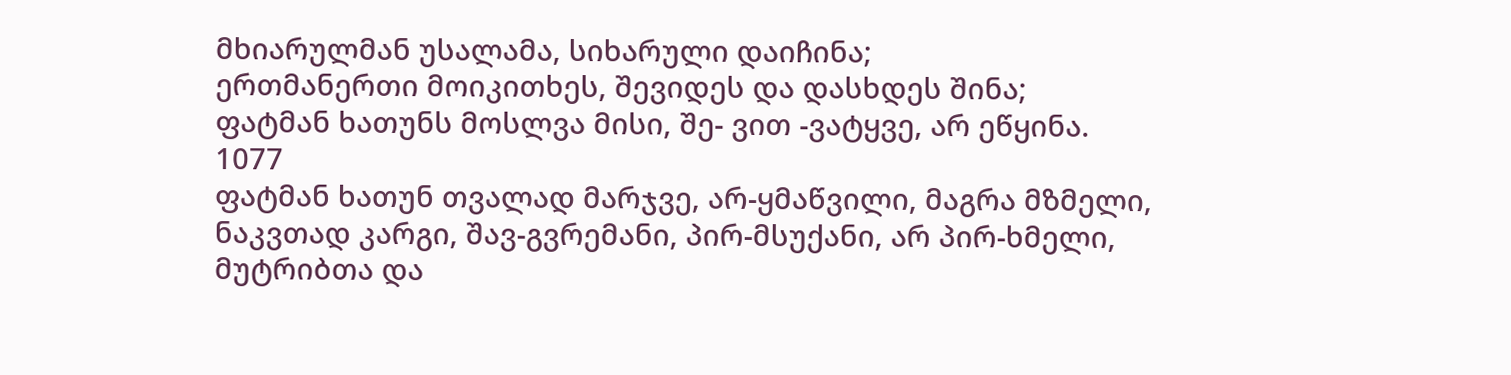მხიარულმან უსალამა, სიხარული დაიჩინა;
ერთმანერთი მოიკითხეს, შევიდეს და დასხდეს შინა;
ფატმან ხათუნს მოსლვა მისი, შე- ვით -ვატყვე, არ ეწყინა.
1077
ფატმან ხათუნ თვალად მარჯვე, არ-ყმაწვილი, მაგრა მზმელი,
ნაკვთად კარგი, შავ-გვრემანი, პირ-მსუქანი, არ პირ-ხმელი,
მუტრიბთა და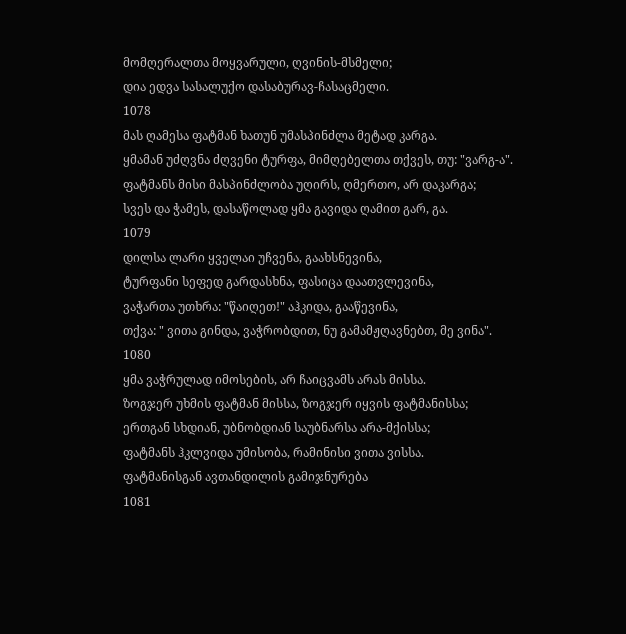მომღერალთა მოყვარული, ღვინის-მსმელი;
დია ედვა სასალუქო დასაბურავ-ჩასაცმელი.
1078
მას ღამესა ფატმან ხათუნ უმასპინძლა მეტად კარგა.
ყმამან უძღვნა ძღვენი ტურფა, მიმღებელთა თქვეს, თუ: "ვარგ-ა".
ფატმანს მისი მასპინძლობა უღირს, ღმერთო, არ დაკარგა;
სვეს და ჭამეს, დასაწოლად ყმა გავიდა ღამით გარ, გა.
1079
დილსა ლარი ყველაი უჩვენა, გაახსნევინა,
ტურფანი სეფედ გარდასხნა, ფასიცა დაათვლევინა,
ვაჭართა უთხრა: "წაიღეთ!" აჰკიდა, გააწევინა,
თქვა: " ვითა გინდა, ვაჭრობდით, ნუ გამამჟღავნებთ, მე ვინა".
1080
ყმა ვაჭრულად იმოსების, არ ჩაიცვამს არას მისსა.
ზოგჯერ უხმის ფატმან მისსა, ზოგჯერ იყვის ფატმანისსა;
ერთგან სხდიან, უბნობდიან საუბნარსა არა-მქისსა;
ფატმანს ჰკლვიდა უმისობა, რამინისი ვითა ვისსა.
ფატმანისგან ავთანდილის გამიჯნურება
1081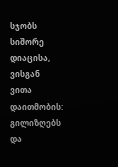სჯობს სიშორე დიაცისა, ვისგან ვითა დაითმობის:
გილიზღებს და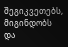შეგიკვეთებს, მიგინდობს და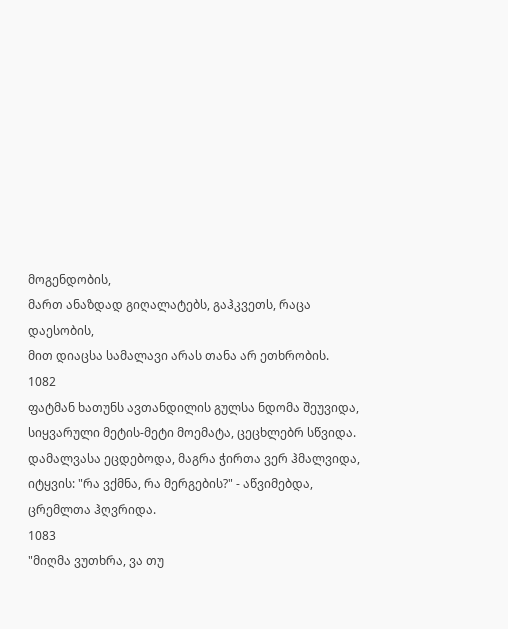მოგენდობის,
მართ ანაზდად გიღალატებს, გაჰკვეთს, რაცა დაესობის,
მით დიაცსა სამალავი არას თანა არ ეთხრობის.
1082
ფატმან ხათუნს ავთანდილის გულსა ნდომა შეუვიდა,
სიყვარული მეტის-მეტი მოემატა, ცეცხლებრ სწვიდა.
დამალვასა ეცდებოდა, მაგრა ჭირთა ვერ ჰმალვიდა,
იტყვის: "რა ვქმნა, რა მერგების?" - აწვიმებდა, ცრემლთა ჰღვრიდა.
1083
"მიღმა ვუთხრა, ვა თუ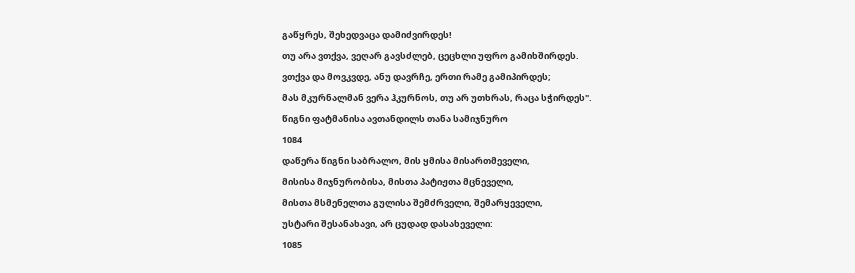გაწყრეს, შეხედვაცა დამიძვირდეს!
თუ არა ვთქვა, ვეღარ გავსძლებ, ცეცხლი უფრო გამიხშირდეს.
ვთქვა და მოვკვდე, ანუ დავრჩე, ერთი რამე გამიპირდეს;
მას მკურნალმან ვერა ჰკურნოს, თუ არ უთხრას, რაცა სჭირდეს".
წიგნი ფატმანისა ავთანდილს თანა სამიჯნურო
1084
დაწერა წიგნი საბრალო, მის ყმისა მისართმეველი,
მისისა მიჯნურობისა, მისთა პატიჟთა მცნეველი,
მისთა მსმენელთა გულისა შემძრველი, შემარყეველი,
უსტარი შესანახავი, არ ცუდად დასახეველი:
1085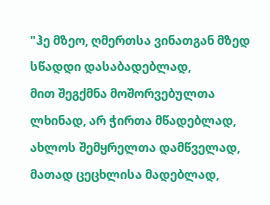"ჰე მზეო, ღმერთსა ვინათგან მზედ სწადდი დასაბადებლად,
მით შეგქმნა მოშორვებულთა ლხინად, არ ჭირთა მწადებლად,
ახლოს შემყრელთა დამწველად, მათად ცეცხლისა მადებლად,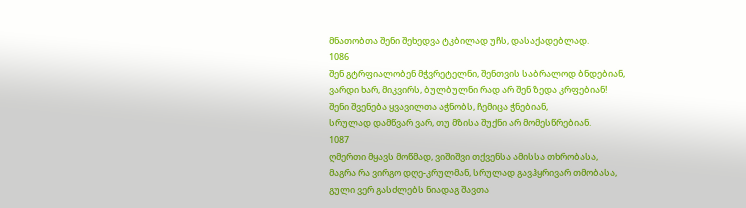მნათობთა შენი შეხედვა ტკბილად უჩს, დასაქადებლად.
1086
შენ გტრფიალობენ მჭვრეტელნი, შენთვის საბრალოდ ბნდებიან,
ვარდი ხარ, მიკვირს, ბულბულნი რად არ შენ ზედა კრფებიან!
შენი შვენება ყვავილთა აჭნობს, ჩემიცა ჭნებიან,
სრულად დამწვარ ვარ, თუ მზისა შუქნი არ მომესწრებიან.
1087
ღმერთი მყავს მოწმად, ვიშიშვი თქვენსა ამისსა თხრობასა,
მაგრა რა ვირგო დღე-კრულმან, სრულად გავჰყრივარ თმობასა,
გული ვერ გასძლებს ნიადაგ შავთა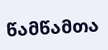წამწამთა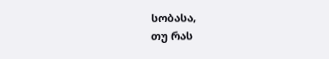სობასა,
თუ რას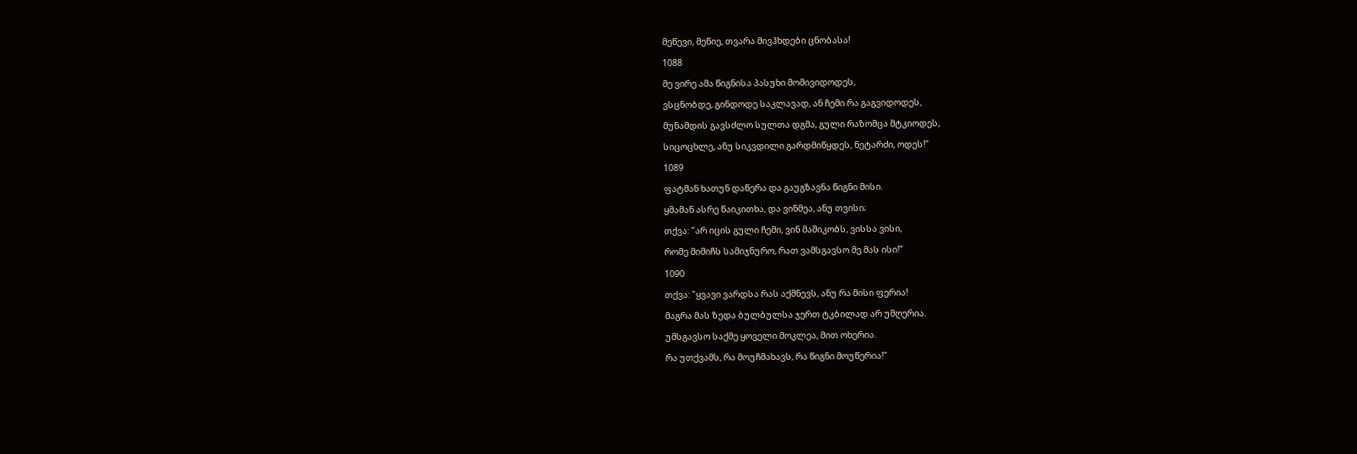მეწევი, მეწიე, თვარა მივჰხდები ცნობასა!
1088
მე ვირე ამა წიგნისა პასუხი მომივიდოდეს,
ვსცნობდე, გინდოდე საკლავად, ან ჩემი რა გაგვიდოდეს,
მუნამდის გავსძლო სულთა დგმა, გული რაზომცა მტკიოდეს,
სიცოცხლე, ანუ სიკვდილი გარდმიწყდეს, ნეტარძი, ოდეს!"
1089
ფატმან ხათუნ დაწერა და გაუგზავნა წიგნი მისი.
ყმამან ასრე წაიკითხა, და ვინმეა, ანუ თვისი;
თქვა: "არ იცის გული ჩემი, ვინ მაშიკობს, ვისსა ვისი,
რომე მიმიჩს სამიჯნურო, რათ ვამსგავსო მე მას ისი!"
1090
თქვა: "ყვავი ვარდსა რას აქმნევს, ანუ რა მისი ფერია!
მაგრა მას ზედა ბულბულსა ჯერთ ტკბილად არ უმღერია.
უმსგავსო საქმე ყოველი მოკლეა, მით ოხერია.
რა უთქვამს, რა მოუჩმახავს, რა წიგნი მოუწერია!"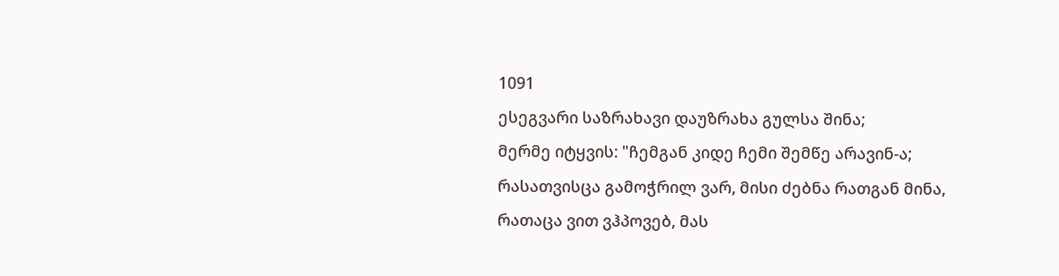1091
ესეგვარი საზრახავი დაუზრახა გულსა შინა;
მერმე იტყვის: "ჩემგან კიდე ჩემი შემწე არავინ-ა;
რასათვისცა გამოჭრილ ვარ, მისი ძებნა რათგან მინა,
რათაცა ვით ვჰპოვებ, მას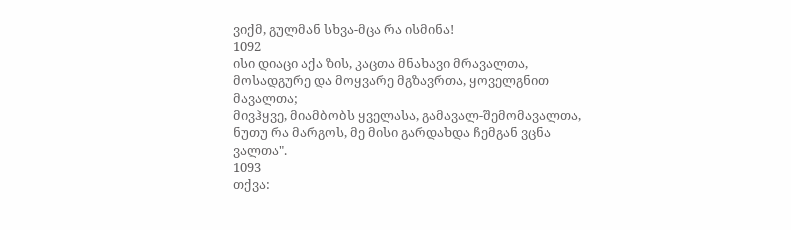ვიქმ, გულმან სხვა-მცა რა ისმინა!
1092
ისი დიაცი აქა ზის, კაცთა მნახავი მრავალთა,
მოსადგურე და მოყვარე მგზავრთა, ყოველგნით მავალთა;
მივჰყვე, მიამბობს ყველასა, გამავალ-შემომავალთა,
ნუთუ რა მარგოს, მე მისი გარდახდა ჩემგან ვცნა ვალთა".
1093
თქვა: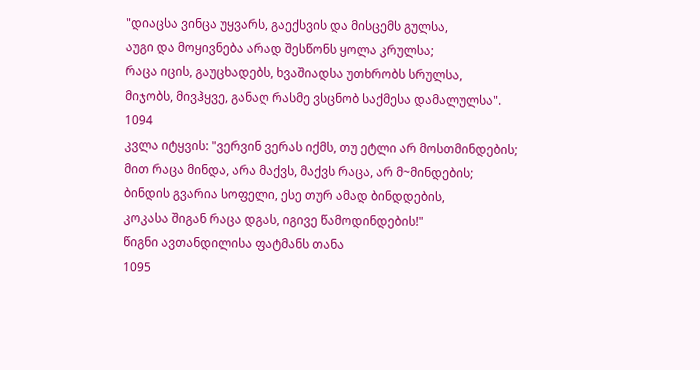"დიაცსა ვინცა უყვარს, გაექსვის და მისცემს გულსა,
აუგი და მოყივნება არად შესწონს ყოლა კრულსა;
რაცა იცის, გაუცხადებს, ხვაშიადსა უთხრობს სრულსა,
მიჯობს, მივჰყვე, განაღ რასმე ვსცნობ საქმესა დამალულსა".
1094
კვლა იტყვის: "ვერვინ ვერას იქმს, თუ ეტლი არ მოსთმინდების;
მით რაცა მინდა, არა მაქვს, მაქვს რაცა, არ მ~მინდების;
ბინდის გვარია სოფელი, ესე თურ ამად ბინდდების,
კოკასა შიგან რაცა დგას, იგივე წამოდინდების!"
წიგნი ავთანდილისა ფატმანს თანა
1095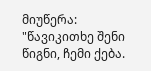მიუწერა: "წავიკითხე შენი წიგნი, ჩემი ქება.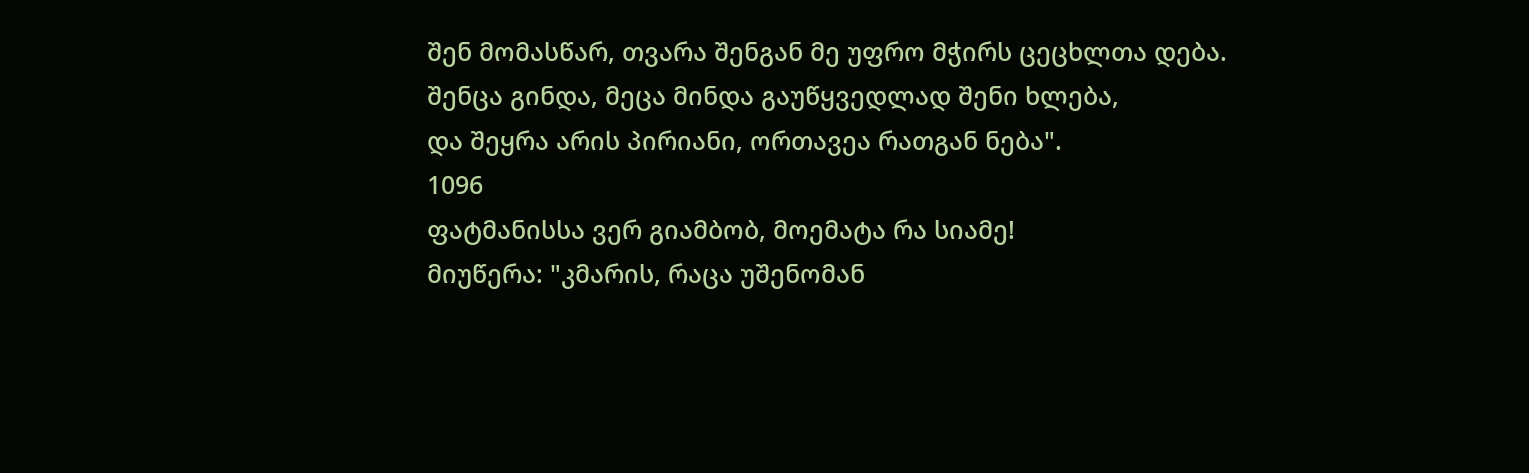შენ მომასწარ, თვარა შენგან მე უფრო მჭირს ცეცხლთა დება.
შენცა გინდა, მეცა მინდა გაუწყვედლად შენი ხლება,
და შეყრა არის პირიანი, ორთავეა რათგან ნება".
1096
ფატმანისსა ვერ გიამბობ, მოემატა რა სიამე!
მიუწერა: "კმარის, რაცა უშენომან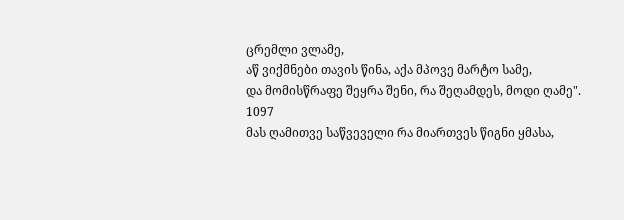ცრემლი ვლამე,
აწ ვიქმნები თავის წინა, აქა მპოვე მარტო სამე,
და მომისწრაფე შეყრა შენი, რა შეღამდეს, მოდი ღამე".
1097
მას ღამითვე საწვეველი რა მიართვეს წიგნი ყმასა,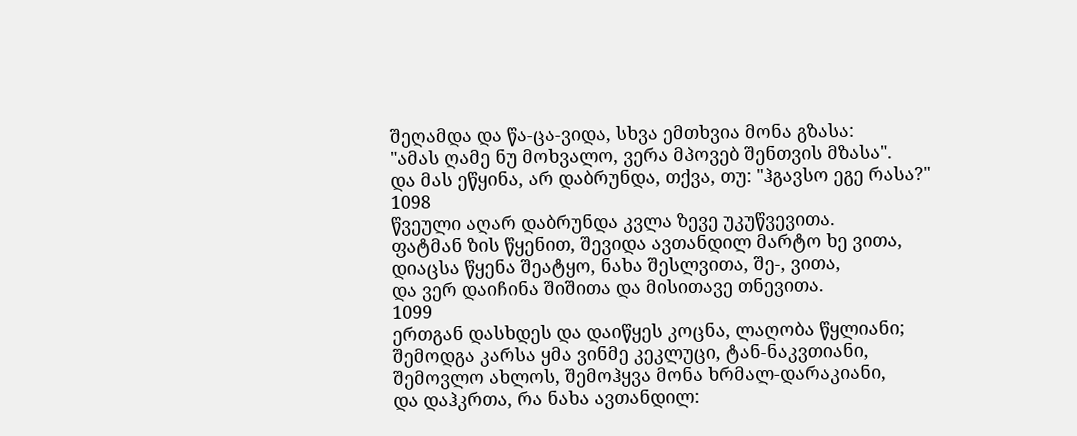შეღამდა და წა-ცა-ვიდა, სხვა ემთხვია მონა გზასა:
"ამას ღამე ნუ მოხვალო, ვერა მპოვებ შენთვის მზასა".
და მას ეწყინა, არ დაბრუნდა, თქვა, თუ: "ჰგავსო ეგე რასა?"
1098
წვეული აღარ დაბრუნდა კვლა ზევე უკუწვევითა.
ფატმან ზის წყენით, შევიდა ავთანდილ მარტო ხე ვითა,
დიაცსა წყენა შეატყო, ნახა შესლვითა, შე-, ვითა,
და ვერ დაიჩინა შიშითა და მისითავე თნევითა.
1099
ერთგან დასხდეს და დაიწყეს კოცნა, ლაღობა წყლიანი;
შემოდგა კარსა ყმა ვინმე კეკლუცი, ტან-ნაკვთიანი,
შემოვლო ახლოს, შემოჰყვა მონა ხრმალ-დარაკიანი,
და დაჰკრთა, რა ნახა ავთანდილ: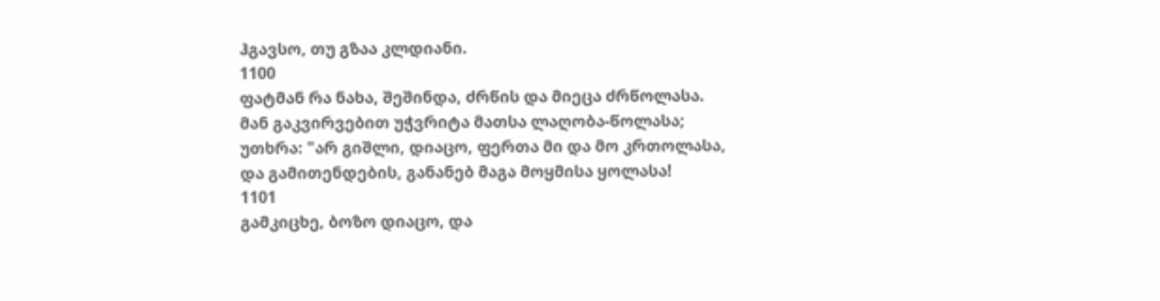ჰგავსო, თუ გზაა კლდიანი.
1100
ფატმან რა ნახა, შეშინდა, ძრწის და მიეცა ძრწოლასა.
მან გაკვირვებით უჭვრიტა მათსა ლაღობა-წოლასა;
უთხრა: "არ გიშლი, დიაცო, ფერთა მი და მო კრთოლასა,
და გამითენდების, განანებ მაგა მოყმისა ყოლასა!
1101
გამკიცხე, ბოზო დიაცო, და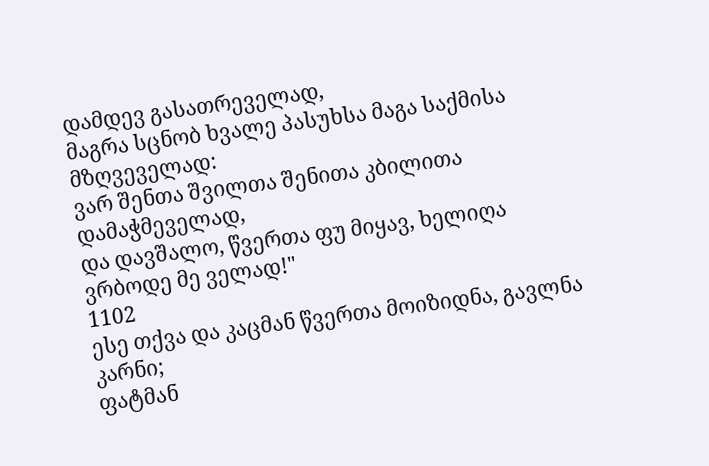დამდევ გასათრეველად,
მაგრა სცნობ ხვალე პასუხსა მაგა საქმისა მზღვეველად:
ვარ შენთა შვილთა შენითა კბილითა დამაჭმეველად,
და დავშალო, წვერთა ფუ მიყავ, ხელიღა ვრბოდე მე ველად!"
1102
ესე თქვა და კაცმან წვერთა მოიზიდნა, გავლნა კარნი;
ფატმან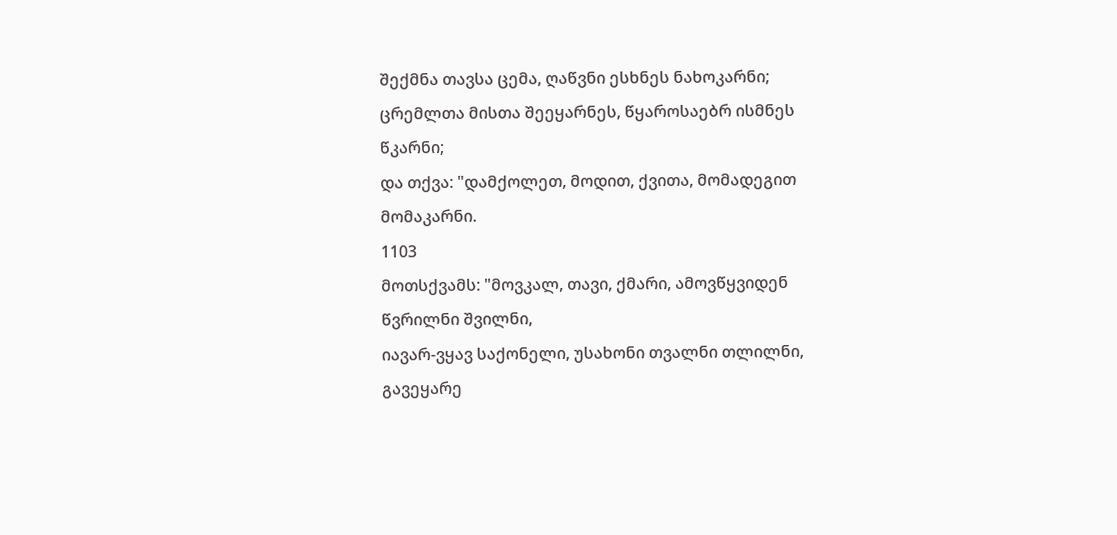შექმნა თავსა ცემა, ღაწვნი ესხნეს ნახოკარნი;
ცრემლთა მისთა შეეყარნეს, წყაროსაებრ ისმნეს წკარნი;
და თქვა: "დამქოლეთ, მოდით, ქვითა, მომადეგით მომაკარნი.
1103
მოთსქვამს: "მოვკალ, თავი, ქმარი, ამოვწყვიდენ წვრილნი შვილნი,
იავარ-ვყავ საქონელი, უსახონი თვალნი თლილნი,
გავეყარე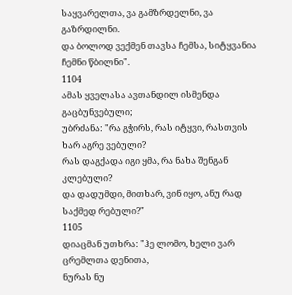საყვარელთა, ვა გამზრდელნი, ვა გაზრდილნი.
და ბოლოდ ვექმენ თავსა ჩემსა, სიტყვანია ჩემნი წბილნი".
1104
ამას ყველასა ავთანდილ ისმენდა გაცბუნვებული;
უბრძანა: "რა გჭირს, რას იტყვი, რასთვის ხარ აგრე ვებული?
რას დაგქადა იგი ყმა, რა ნახა შენგან კლებული?
და დადუმდი, მითხარ, ვინ იყო, ანუ რად საქმედ რებული?"
1105
დიაცმან უთხრა: "ჰე ლომო, ხელი ვარ ცრემლთა დენითა,
ნურას ნუ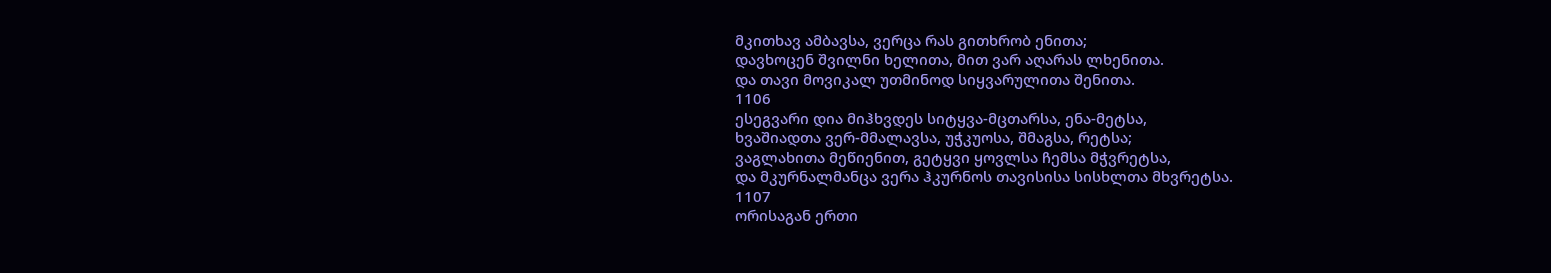მკითხავ ამბავსა, ვერცა რას გითხრობ ენითა;
დავხოცენ შვილნი ხელითა, მით ვარ აღარას ლხენითა.
და თავი მოვიკალ უთმინოდ სიყვარულითა შენითა.
1106
ესეგვარი დია მიჰხვდეს სიტყვა-მცთარსა, ენა-მეტსა,
ხვაშიადთა ვერ-მმალავსა, უჭკუოსა, შმაგსა, რეტსა;
ვაგლახითა მეწიენით, გეტყვი ყოვლსა ჩემსა მჭვრეტსა,
და მკურნალმანცა ვერა ჰკურნოს თავისისა სისხლთა მხვრეტსა.
1107
ორისაგან ერთი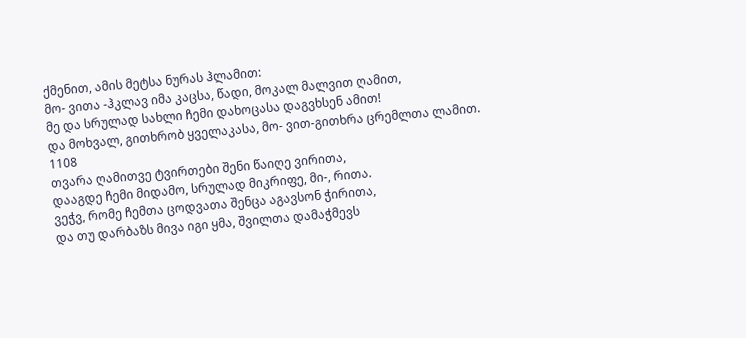ქმენით, ამის მეტსა ნურას ჰლამით:
მო- ვითა -ჰკლავ იმა კაცსა, წადი, მოკალ მალვით ღამით,
მე და სრულად სახლი ჩემი დახოცასა დაგვხსენ ამით!
და მოხვალ, გითხრობ ყველაკასა, მო- ვით-გითხრა ცრემლთა ლამით.
1108
თვარა ღამითვე ტვირთები შენი წაიღე ვირითა,
დააგდე ჩემი მიდამო, სრულად მიკრიფე, მი-, რითა.
ვეჭვ, რომე ჩემთა ცოდვათა შენცა აგავსონ ჭირითა,
და თუ დარბაზს მივა იგი ყმა, შვილთა დამაჭმევს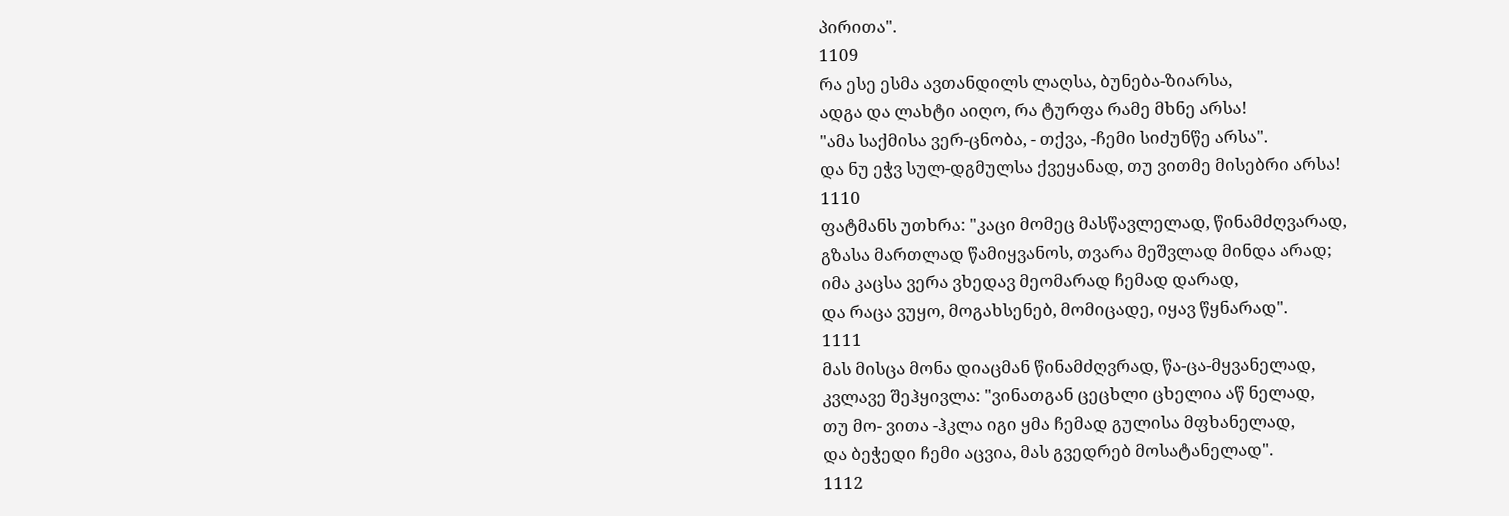პირითა".
1109
რა ესე ესმა ავთანდილს ლაღსა, ბუნება-ზიარსა,
ადგა და ლახტი აიღო, რა ტურფა რამე მხნე არსა!
"ამა საქმისა ვერ-ცნობა, - თქვა, -ჩემი სიძუნწე არსა".
და ნუ ეჭვ სულ-დგმულსა ქვეყანად, თუ ვითმე მისებრი არსა!
1110
ფატმანს უთხრა: "კაცი მომეც მასწავლელად, წინამძღვარად,
გზასა მართლად წამიყვანოს, თვარა მეშვლად მინდა არად;
იმა კაცსა ვერა ვხედავ მეომარად ჩემად დარად,
და რაცა ვუყო, მოგახსენებ, მომიცადე, იყავ წყნარად".
1111
მას მისცა მონა დიაცმან წინამძღვრად, წა-ცა-მყვანელად,
კვლავე შეჰყივლა: "ვინათგან ცეცხლი ცხელია აწ ნელად,
თუ მო- ვითა -ჰკლა იგი ყმა ჩემად გულისა მფხანელად,
და ბეჭედი ჩემი აცვია, მას გვედრებ მოსატანელად".
1112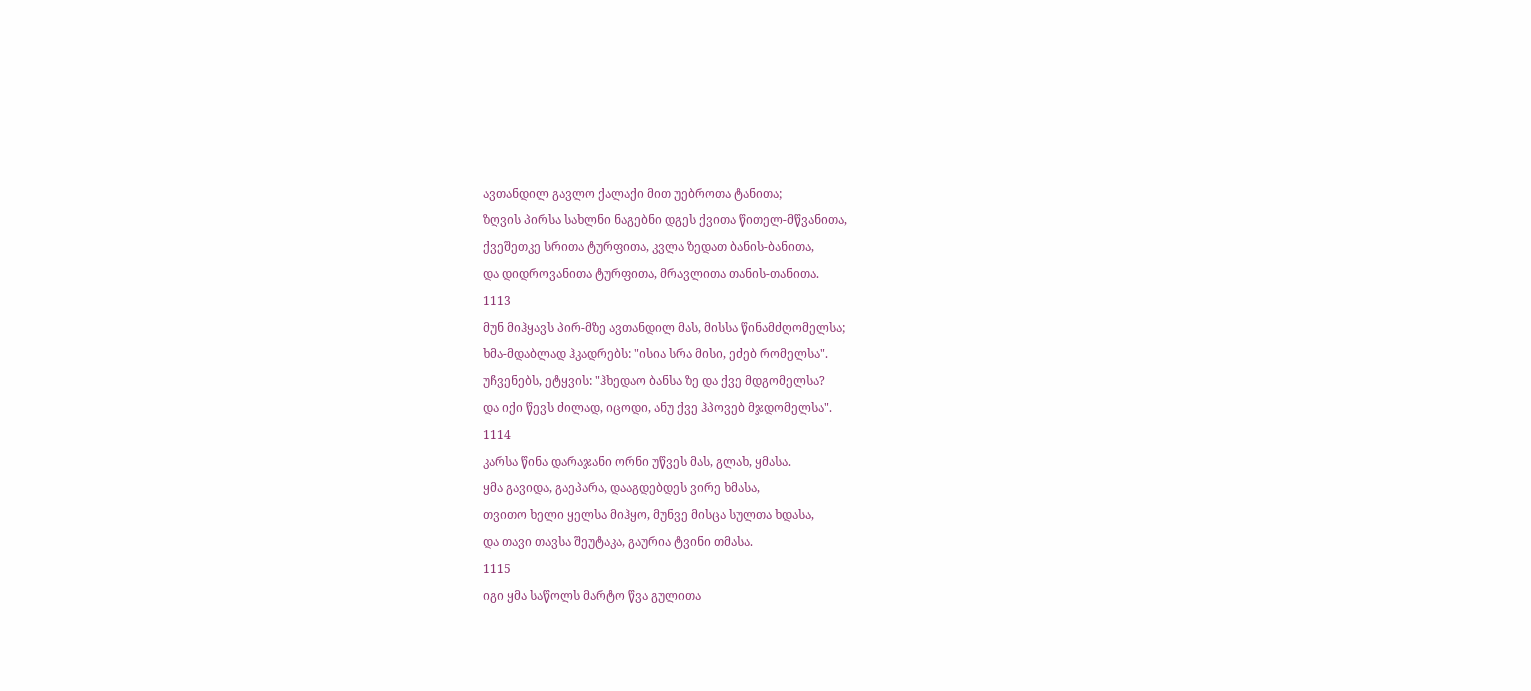ავთანდილ გავლო ქალაქი მით უებროთა ტანითა;
ზღვის პირსა სახლნი ნაგებნი დგეს ქვითა წითელ-მწვანითა,
ქვეშეთკე სრითა ტურფითა, კვლა ზედათ ბანის-ბანითა,
და დიდროვანითა ტურფითა, მრავლითა თანის-თანითა.
1113
მუნ მიჰყავს პირ-მზე ავთანდილ მას, მისსა წინამძღომელსა;
ხმა-მდაბლად ჰკადრებს: "ისია სრა მისი, ეძებ რომელსა".
უჩვენებს, ეტყვის: "ჰხედაო ბანსა ზე და ქვე მდგომელსა?
და იქი წევს ძილად, იცოდი, ანუ ქვე ჰპოვებ მჯდომელსა".
1114
კარსა წინა დარაჯანი ორნი უწვეს მას, გლახ, ყმასა.
ყმა გავიდა, გაეპარა, დააგდებდეს ვირე ხმასა,
თვითო ხელი ყელსა მიჰყო, მუნვე მისცა სულთა ხდასა,
და თავი თავსა შეუტაკა, გაურია ტვინი თმასა.
1115
იგი ყმა საწოლს მარტო წვა გულითა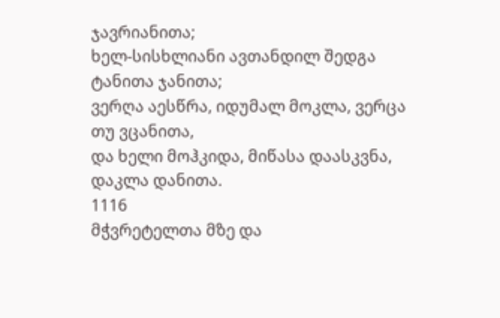ჯავრიანითა;
ხელ-სისხლიანი ავთანდილ შედგა ტანითა ჯანითა;
ვერღა აესწრა, იდუმალ მოკლა, ვერცა თუ ვცანითა,
და ხელი მოჰკიდა, მიწასა დაასკვნა, დაკლა დანითა.
1116
მჭვრეტელთა მზე და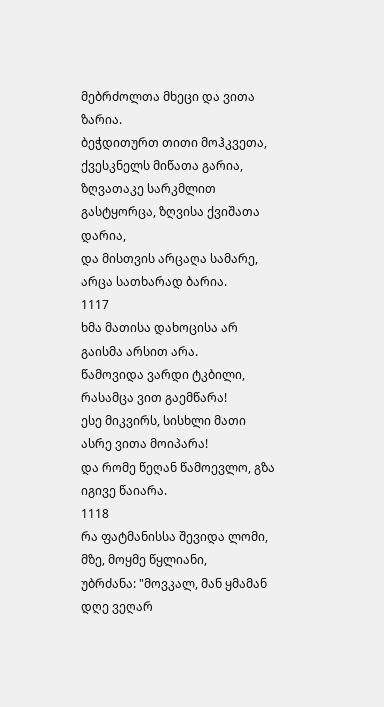მებრძოლთა მხეცი და ვითა ზარია.
ბეჭდითურთ თითი მოჰკვეთა, ქვესკნელს მიწათა გარია,
ზღვათაკე სარკმლით გასტყორცა, ზღვისა ქვიშათა დარია,
და მისთვის არცაღა სამარე, არცა სათხარად ბარია.
1117
ხმა მათისა დახოცისა არ გაისმა არსით არა.
წამოვიდა ვარდი ტკბილი, რასამცა ვით გაემწარა!
ესე მიკვირს, სისხლი მათი ასრე ვითა მოიპარა!
და რომე წეღან წამოევლო, გზა იგივე წაიარა.
1118
რა ფატმანისსა შევიდა ლომი, მზე, მოყმე წყლიანი,
უბრძანა: "მოვკალ, მან ყმამან დღე ვეღარ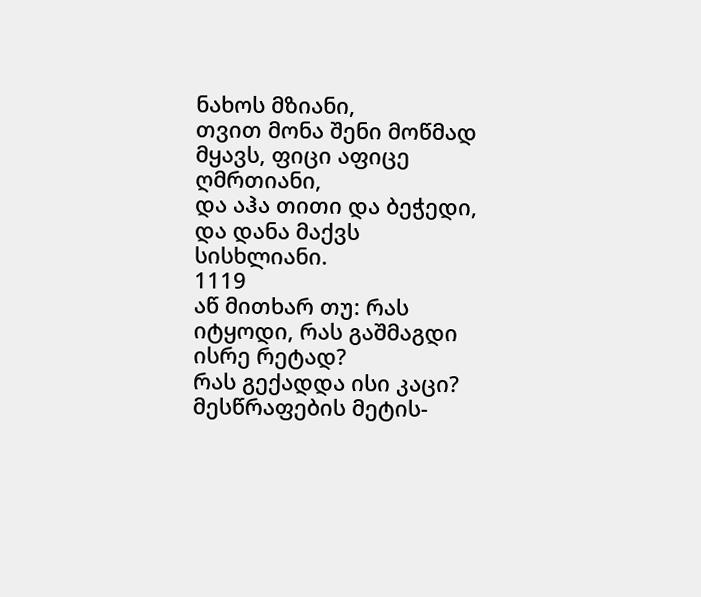ნახოს მზიანი,
თვით მონა შენი მოწმად მყავს, ფიცი აფიცე ღმრთიანი,
და აჰა თითი და ბეჭედი, და დანა მაქვს სისხლიანი.
1119
აწ მითხარ თუ: რას იტყოდი, რას გაშმაგდი ისრე რეტად?
რას გექადდა ისი კაცი? მესწრაფების მეტის-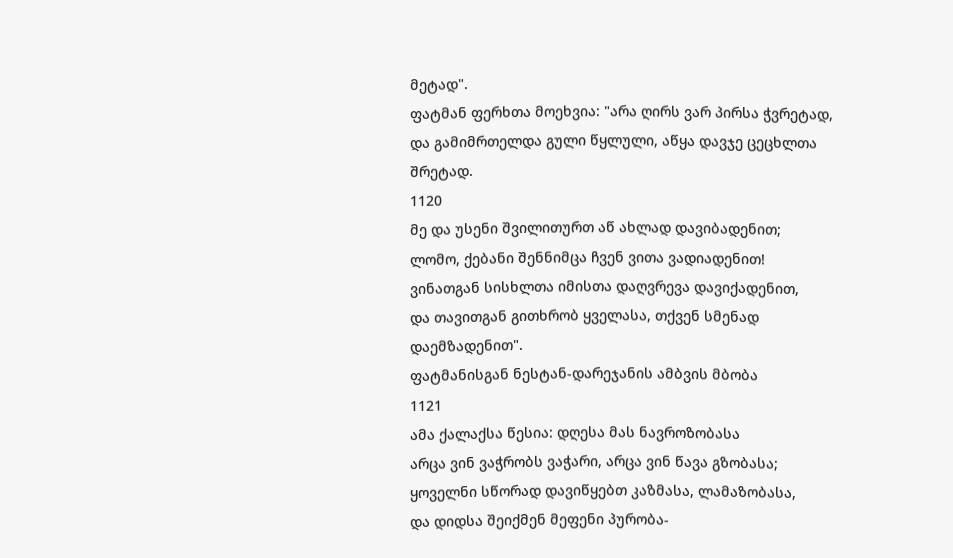მეტად".
ფატმან ფერხთა მოეხვია: "არა ღირს ვარ პირსა ჭვრეტად,
და გამიმრთელდა გული წყლული, აწყა დავჯე ცეცხლთა შრეტად.
1120
მე და უსენი შვილითურთ აწ ახლად დავიბადენით;
ლომო, ქებანი შენნიმცა ჩვენ ვითა ვადიადენით!
ვინათგან სისხლთა იმისთა დაღვრევა დავიქადენით,
და თავითგან გითხრობ ყველასა, თქვენ სმენად დაემზადენით".
ფატმანისგან ნესტან-დარეჯანის ამბვის მბობა
1121
ამა ქალაქსა წესია: დღესა მას ნავროზობასა
არცა ვინ ვაჭრობს ვაჭარი, არცა ვინ წავა გზობასა;
ყოველნი სწორად დავიწყებთ კაზმასა, ლამაზობასა,
და დიდსა შეიქმენ მეფენი პურობა-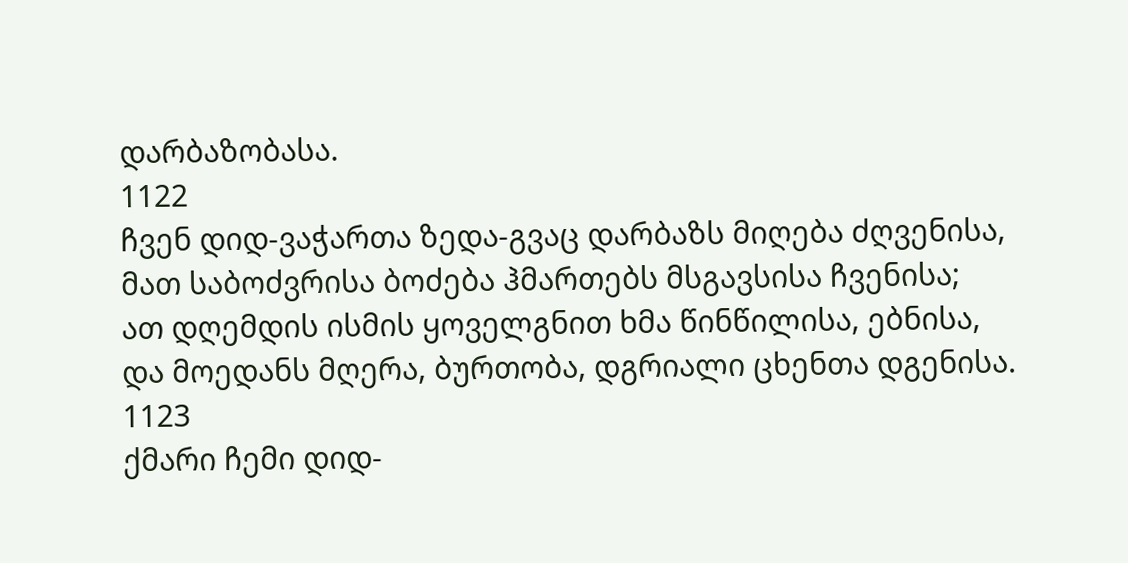დარბაზობასა.
1122
ჩვენ დიდ-ვაჭართა ზედა-გვაც დარბაზს მიღება ძღვენისა,
მათ საბოძვრისა ბოძება ჰმართებს მსგავსისა ჩვენისა;
ათ დღემდის ისმის ყოველგნით ხმა წინწილისა, ებნისა,
და მოედანს მღერა, ბურთობა, დგრიალი ცხენთა დგენისა.
1123
ქმარი ჩემი დიდ-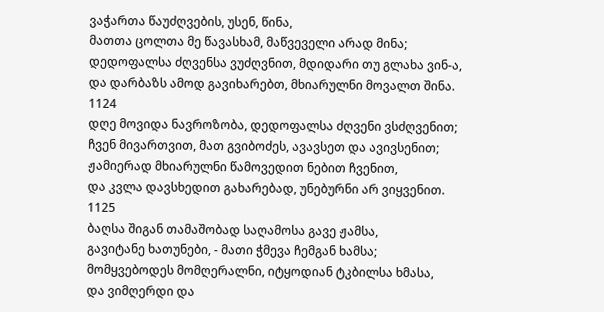ვაჭართა წაუძღვების, უსენ, წინა,
მათთა ცოლთა მე წავასხამ, მაწვეველი არად მინა;
დედოფალსა ძღვენსა ვუძღვნით, მდიდარი თუ გლახა ვინ-ა,
და დარბაზს ამოდ გავიხარებთ, მხიარულნი მოვალთ შინა.
1124
დღე მოვიდა ნავროზობა, დედოფალსა ძღვენი ვსძღვენით;
ჩვენ მივართვით, მათ გვიბოძეს, ავავსეთ და ავივსენით;
ჟამიერად მხიარულნი წამოვედით ნებით ჩვენით,
და კვლა დავსხედით გახარებად, უნებურნი არ ვიყვენით.
1125
ბაღსა შიგან თამაშობად საღამოსა გავე ჟამსა,
გავიტანე ხათუნები, - მათი ჭმევა ჩემგან ხამსა;
მომყვებოდეს მომღერალნი, იტყოდიან ტკბილსა ხმასა,
და ვიმღერდი და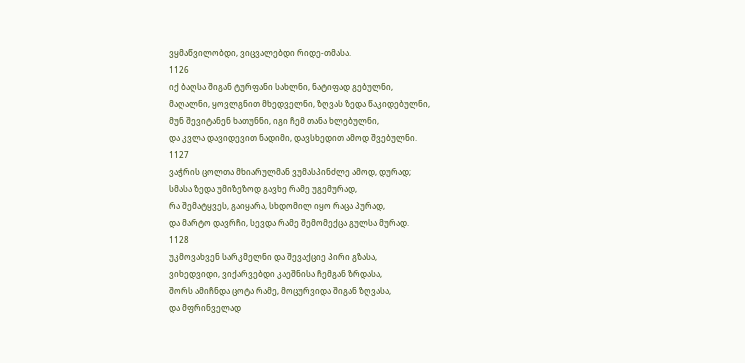ვყმაწვილობდი, ვიცვალებდი რიდე-თმასა.
1126
იქ ბაღსა შიგან ტურფანი სახლნი, ნატიფად გებულნი,
მაღალნი, ყოვლგნით მხედველნი, ზღვას ზედა წაკიდებულნი,
მუნ შევიტანენ ხათუნნი, იგი ჩემ თანა ხლებულნი,
და კვლა დავიდევით ნადიმი, დავსხედით ამოდ შვებულნი.
1127
ვაჭრის ცოლთა მხიარულმან ვუმასპინძლე ამოდ, დურად;
სმასა ზედა უმიზეზოდ გავხე რამე უგემურად,
რა შემატყვეს, გაიყარა, სხდომილ იყო რაცა პურად,
და მარტო დავრჩი, სევდა რამე შემომექცა გულსა მურად.
1128
უკმოვახვენ სარკმელნი და შევაქციე პირი გზასა,
ვიხედვიდი, ვიქარვებდი კაეშნისა ჩემგან ზრდასა,
შორს ამიჩნდა ცოტა რამე, მოცურვიდა შიგან ზღვასა,
და მფრინველად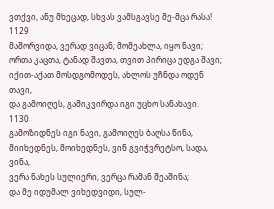ვთქვი, ანუ მხეცად, სხვას ვამსგავსე მე-მცა რასა!
1129
მაშორვიდა, ვერად ვიცან; მომეახლა, იყო ნავი;
ორთა კაცთა, ტანად შავთა, თვით პირიცა ედგა შავი;
იქით-აქათ მოსდგომოდეს, ახლოს უჩნდა ოდენ თავი,
და გამოიღეს, გამიკვირდა იგი უცხო სანახავი.
1130
გამოზიდნეს იგი ნავი, გამოიღეს ბაღსა წინა,
მიიხედნეს, მოიხედნეს, ვინ გვიჭვრეტსო, სადა, ვინა,
ვერა ნახეს სულიერი, ვერცა რამან შეაშინა;
და მე იდუმალ ვიხედვიდი, სულ-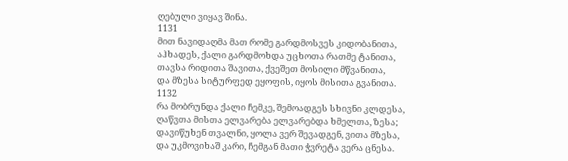ღებული ვიყავ შინა.
1131
მით ნავიდაღმა მათ რომე გარდმოსვეს კიდობანითა,
აჰხადეს, ქალი გარდმოხდა უცხოთა რათმე ტანითა,
თავსა რიდითა შავითა, ქვეშეთ მოსილი მწვანითა,
და მზესა სიტურფედ ეყოფის, იყოს მისითა გვანითა.
1132
რა მობრუნდა ქალი ჩემკე, შემოადგეს სხივნი კლდესა,
ღაწვთა მისთა ელვარება ელვარებდა ხმელთა, ზესა;
დავიწუხენ თვალნი, ყოლა ვერ შევადგენ, ვითა მზესა,
და უკმოვიხაშ კარი, ჩემგან მათი ჭვრეტა ვერა ცნესა.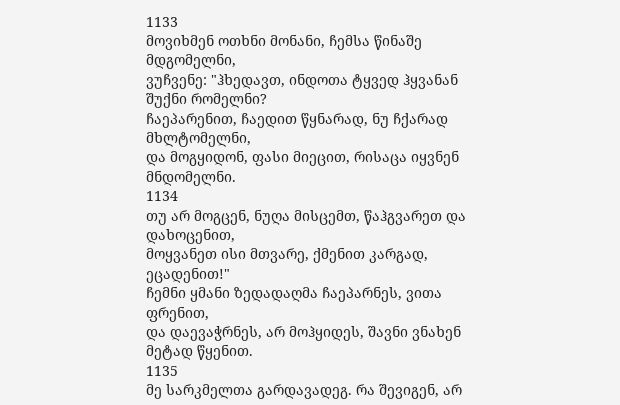1133
მოვიხმენ ოთხნი მონანი, ჩემსა წინაშე მდგომელნი,
ვუჩვენე: "ჰხედავთ, ინდოთა ტყვედ ჰყვანან შუქნი რომელნი?
ჩაეპარენით, ჩაედით წყნარად, ნუ ჩქარად მხლტომელნი,
და მოგყიდონ, ფასი მიეცით, რისაცა იყვნენ მნდომელნი.
1134
თუ არ მოგცენ, ნუღა მისცემთ, წაჰგვარეთ და დახოცენით,
მოყვანეთ ისი მთვარე, ქმენით კარგად, ეცადენით!"
ჩემნი ყმანი ზედადაღმა ჩაეპარნეს, ვითა ფრენით,
და დაევაჭრნეს, არ მოჰყიდეს, შავნი ვნახენ მეტად წყენით.
1135
მე სარკმელთა გარდავადეგ. რა შევიგენ, არ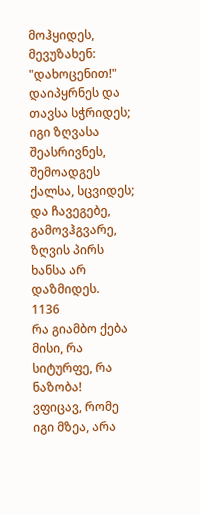მოჰყიდეს,
მევუზახენ: "დახოცენით!" დაიპყრნეს და თავსა სჭრიდეს;
იგი ზღვასა შეასრივნეს, შემოადგეს ქალსა, სცვიდეს;
და ჩავეგებე, გამოვჰგვარე, ზღვის პირს ხანსა არ დაზმიდეს.
1136
რა გიამბო ქება მისი, რა სიტურფე, რა ნაზობა!
ვფიცავ, რომე იგი მზეა, არა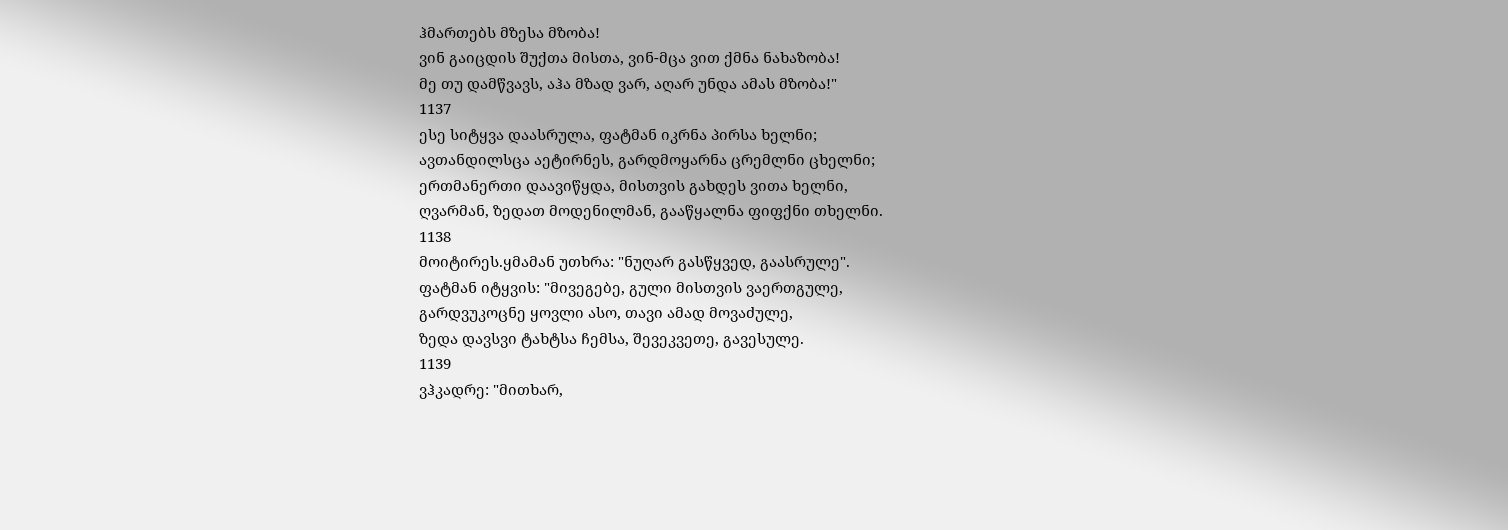ჰმართებს მზესა მზობა!
ვინ გაიცდის შუქთა მისთა, ვინ-მცა ვით ქმნა ნახაზობა!
მე თუ დამწვავს, აჰა მზად ვარ, აღარ უნდა ამას მზობა!"
1137
ესე სიტყვა დაასრულა, ფატმან იკრნა პირსა ხელნი;
ავთანდილსცა აეტირნეს, გარდმოყარნა ცრემლნი ცხელნი;
ერთმანერთი დაავიწყდა, მისთვის გახდეს ვითა ხელნი,
ღვარმან, ზედათ მოდენილმან, გააწყალნა ფიფქნი თხელნი.
1138
მოიტირეს.ყმამან უთხრა: "ნუღარ გასწყვედ, გაასრულე".
ფატმან იტყვის: "მივეგებე, გული მისთვის ვაერთგულე,
გარდვუკოცნე ყოვლი ასო, თავი ამად მოვაძულე,
ზედა დავსვი ტახტსა ჩემსა, შევეკვეთე, გავესულე.
1139
ვჰკადრე: "მითხარ,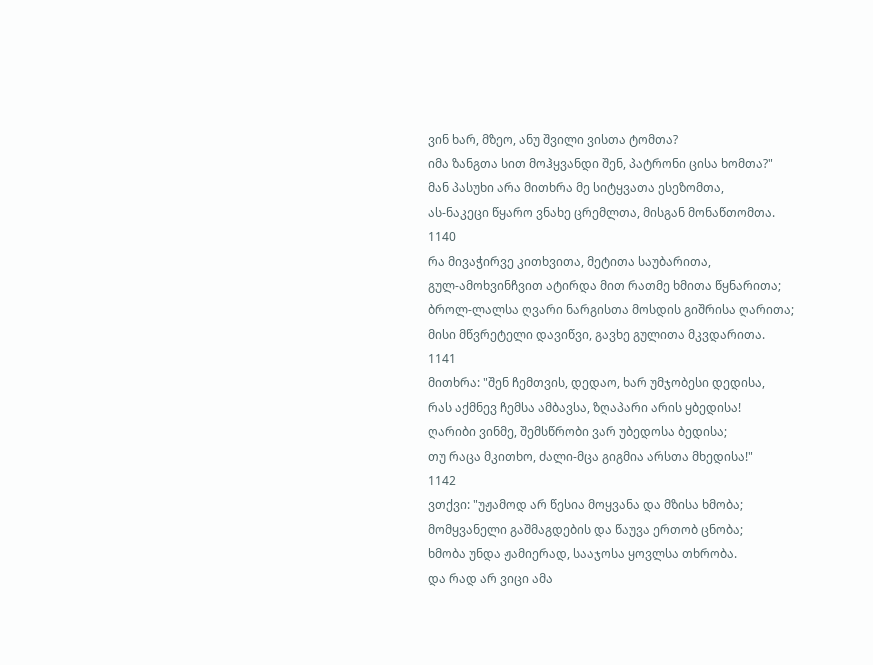ვინ ხარ, მზეო, ანუ შვილი ვისთა ტომთა?
იმა ზანგთა სით მოჰყვანდი შენ, პატრონი ცისა ხომთა?"
მან პასუხი არა მითხრა მე სიტყვათა ესეზომთა,
ას-ნაკეცი წყარო ვნახე ცრემლთა, მისგან მონაწთომთა.
1140
რა მივაჭირვე კითხვითა, მეტითა საუბარითა,
გულ-ამოხვინჩვით ატირდა მით რათმე ხმითა წყნარითა;
ბროლ-ლალსა ღვარი ნარგისთა მოსდის გიშრისა ღარითა;
მისი მწვრეტელი დავიწვი, გავხე გულითა მკვდარითა.
1141
მითხრა: "შენ ჩემთვის, დედაო, ხარ უმჯობესი დედისა,
რას აქმნევ ჩემსა ამბავსა, ზღაპარი არის ყბედისა!
ღარიბი ვინმე, შემსწრობი ვარ უბედოსა ბედისა;
თუ რაცა მკითხო, ძალი-მცა გიგმია არსთა მხედისა!"
1142
ვთქვი: "უჟამოდ არ წესია მოყვანა და მზისა ხმობა;
მომყვანელი გაშმაგდების და წაუვა ერთობ ცნობა;
ხმობა უნდა ჟამიერად, სააჯოსა ყოვლსა თხრობა.
და რად არ ვიცი ამა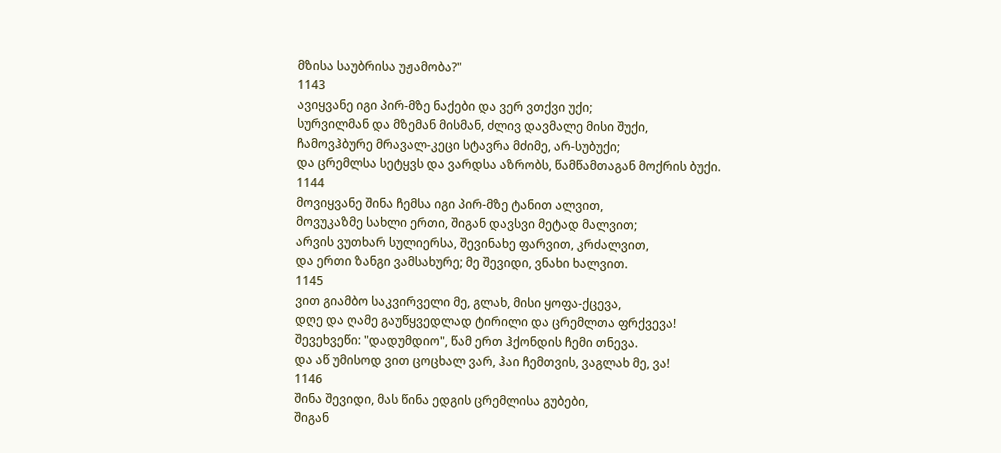მზისა საუბრისა უჟამობა?"
1143
ავიყვანე იგი პირ-მზე ნაქები და ვერ ვთქვი უქი;
სურვილმან და მზემან მისმან, ძლივ დავმალე მისი შუქი,
ჩამოვჰბურე მრავალ-კეცი სტავრა მძიმე, არ-სუბუქი;
და ცრემლსა სეტყვს და ვარდსა აზრობს, წამწამთაგან მოქრის ბუქი.
1144
მოვიყვანე შინა ჩემსა იგი პირ-მზე ტანით ალვით,
მოვუკაზმე სახლი ერთი, შიგან დავსვი მეტად მალვით;
არვის ვუთხარ სულიერსა, შევინახე ფარვით, კრძალვით,
და ერთი ზანგი ვამსახურე; მე შევიდი, ვნახი ხალვით.
1145
ვით გიამბო საკვირველი მე, გლახ, მისი ყოფა-ქცევა,
დღე და ღამე გაუწყვედლად ტირილი და ცრემლთა ფრქვევა!
შევეხვეწი: "დადუმდიო", წამ ერთ ჰქონდის ჩემი თნევა.
და აწ უმისოდ ვით ცოცხალ ვარ, ჰაი ჩემთვის, ვაგლახ მე, ვა!
1146
შინა შევიდი, მას წინა ედგის ცრემლისა გუბები,
შიგან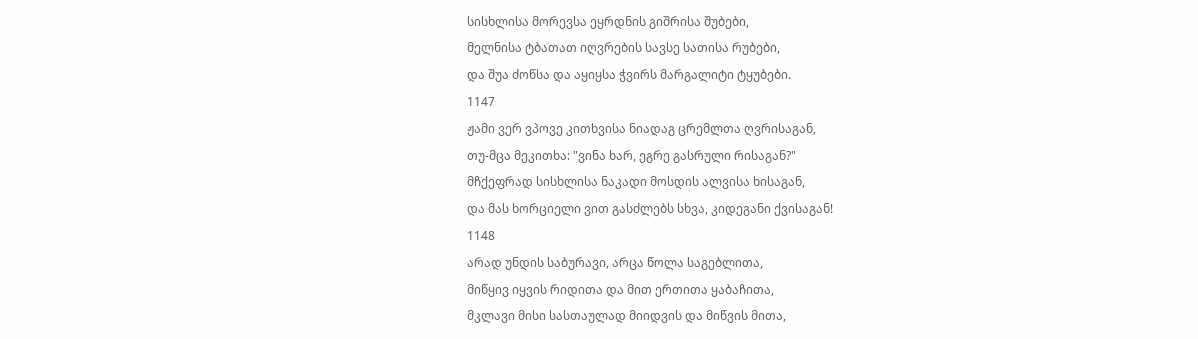სისხლისა მორევსა ეყრდნის გიშრისა შუბები,
მელნისა ტბათათ იღვრების სავსე სათისა რუბები,
და შუა ძოწსა და აყიყსა ჭვირს მარგალიტი ტყუბები.
1147
ჟამი ვერ ვპოვე კითხვისა ნიადაგ ცრემლთა ღვრისაგან,
თუ-მცა მეკითხა: "ვინა ხარ, ეგრე გასრული რისაგან?"
მჩქეფრად სისხლისა ნაკადი მოსდის ალვისა ხისაგან,
და მას ხორციელი ვით გასძლებს სხვა, კიდეგანი ქვისაგან!
1148
არად უნდის საბურავი, არცა წოლა საგებლითა,
მიწყივ იყვის რიდითა და მით ერთითა ყაბაჩითა,
მკლავი მისი სასთაულად მიიდვის და მიწვის მითა,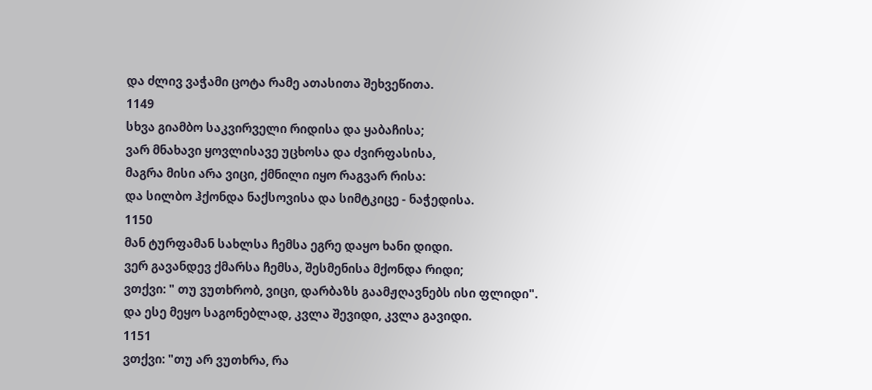და ძლივ ვაჭამი ცოტა რამე ათასითა შეხვეწითა.
1149
სხვა გიამბო საკვირველი რიდისა და ყაბაჩისა;
ვარ მნახავი ყოვლისავე უცხოსა და ძვირფასისა,
მაგრა მისი არა ვიცი, ქმნილი იყო რაგვარ რისა:
და სილბო ჰქონდა ნაქსოვისა და სიმტკიცე - ნაჭედისა.
1150
მან ტურფამან სახლსა ჩემსა ეგრე დაყო ხანი დიდი.
ვერ გავანდევ ქმარსა ჩემსა, შესმენისა მქონდა რიდი;
ვთქვი: " თუ ვუთხრობ, ვიცი, დარბაზს გაამჟღავნებს ისი ფლიდი".
და ესე მეყო საგონებლად, კვლა შევიდი, კვლა გავიდი.
1151
ვთქვი: "თუ არ ვუთხრა, რა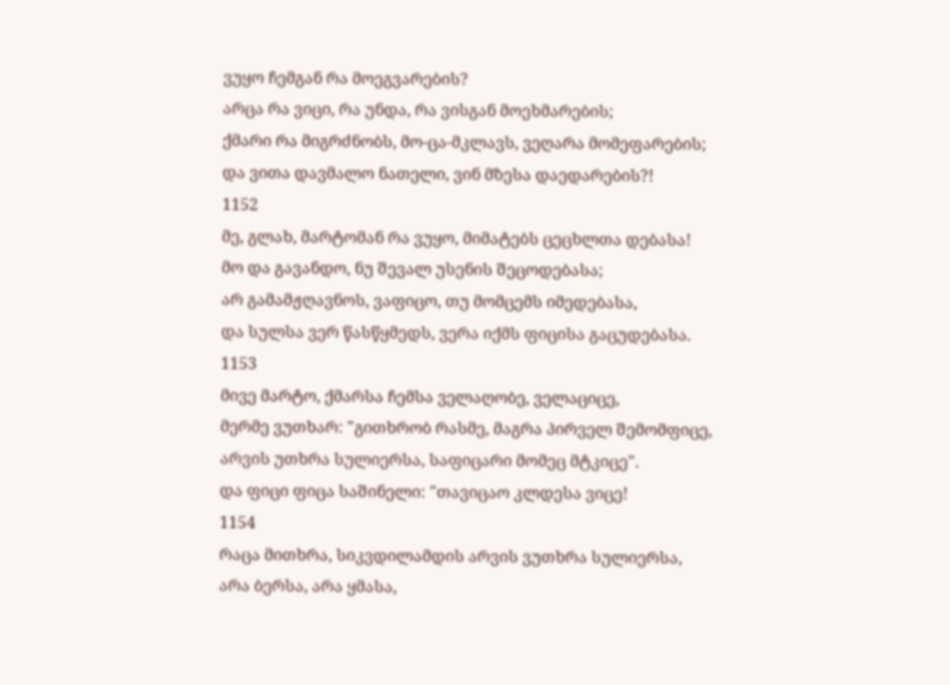ვუყო ჩემგან რა მოეგვარების?
არცა რა ვიცი, რა უნდა, რა ვისგან მოეხმარების;
ქმარი რა მიგრძნობს, მო-ცა-მკლავს, ვეღარა მომეფარების;
და ვითა დავმალო ნათელი, ვინ მზესა დაედარების?!
1152
მე, გლახ, მარტომან რა ვუყო, მიმატებს ცეცხლთა დებასა!
მო და გავანდო, ნუ შევალ უსენის შეცოდებასა;
არ გამამჟღავნოს, ვაფიცო, თუ მომცემს იმედებასა,
და სულსა ვერ წასწყმედს, ვერა იქმს ფიცისა გაცუდებასა.
1153
მივე მარტო, ქმარსა ჩემსა ველაღობე, ველაციცე,
მერმე ვუთხარ: "გითხრობ რასმე, მაგრა პირველ შემომფიცე,
არვის უთხრა სულიერსა, საფიცარი მომეც მტკიცე".
და ფიცი ფიცა საშინელი: "თავიცაო კლდესა ვიცე!
1154
რაცა მითხრა, სიკვდილამდის არვის ვუთხრა სულიერსა,
არა ბერსა, არა ყმასა,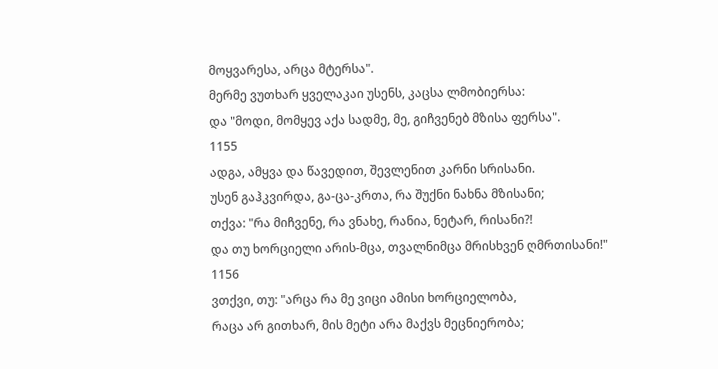მოყვარესა, არცა მტერსა".
მერმე ვუთხარ ყველაკაი უსენს, კაცსა ლმობიერსა:
და "მოდი, მომყევ აქა სადმე, მე, გიჩვენებ მზისა ფერსა".
1155
ადგა, ამყვა და წავედით, შევლენით კარნი სრისანი.
უსენ გაჰკვირდა, გა-ცა-კრთა, რა შუქნი ნახნა მზისანი;
თქვა: "რა მიჩვენე, რა ვნახე, რანია, ნეტარ, რისანი?!
და თუ ხორციელი არის-მცა, თვალნიმცა მრისხვენ ღმრთისანი!"
1156
ვთქვი, თუ: "არცა რა მე ვიცი ამისი ხორციელობა,
რაცა არ გითხარ, მის მეტი არა მაქვს მეცნიერობა;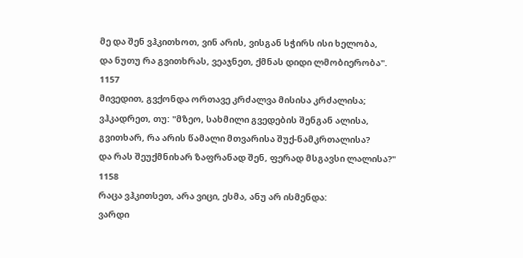მე და შენ ვჰკითხოთ, ვინ არის, ვისგან სჭირს ისი ხელობა,
და ნუთუ რა გვითხრას, ვეაჯნეთ, ქმნას დიდი ლმობიერობა".
1157
მივედით, გვქონდა ორთავე კრძალვა მისისა კრძალისა;
ვჰკადრეთ, თუ: "მზეო, სახმილი გვედების შენგან ალისა,
გვითხარ, რა არის წამალი მთვარისა შუქ-ნამკრთალისა?
და რას შეუქმნიხარ ზაფრანად შენ, ფერად მსგავსი ლალისა?"
1158
რაცა ვჰკითსეთ, არა ვიცი, ესმა, ანუ არ ისმენდა:
ვარდი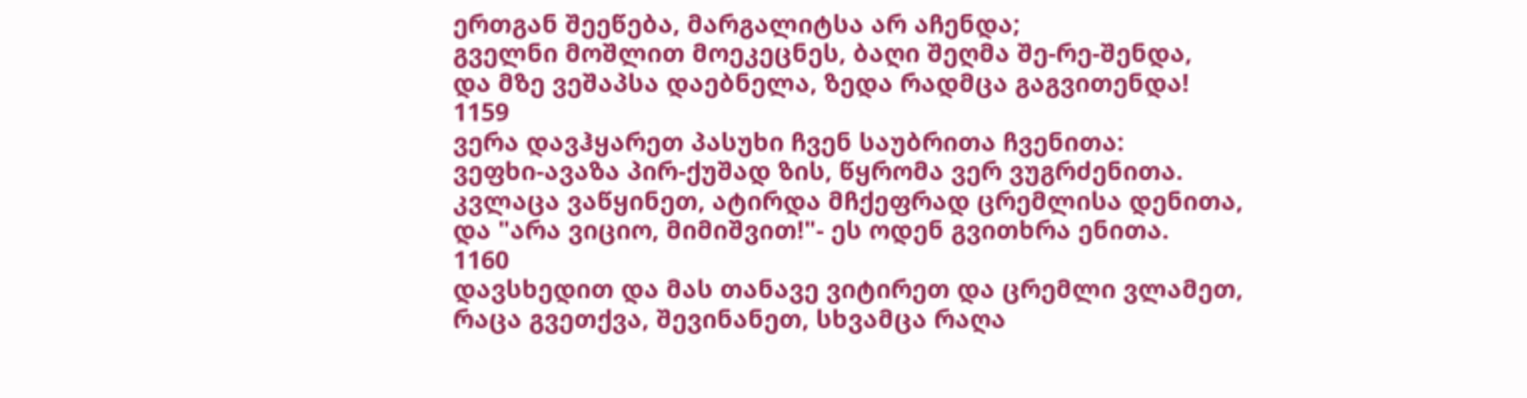ერთგან შეეწება, მარგალიტსა არ აჩენდა;
გველნი მოშლით მოეკეცნეს, ბაღი შეღმა შე-რე-შენდა,
და მზე ვეშაპსა დაებნელა, ზედა რადმცა გაგვითენდა!
1159
ვერა დავჰყარეთ პასუხი ჩვენ საუბრითა ჩვენითა:
ვეფხი-ავაზა პირ-ქუშად ზის, წყრომა ვერ ვუგრძენითა.
კვლაცა ვაწყინეთ, ატირდა მჩქეფრად ცრემლისა დენითა,
და "არა ვიციო, მიმიშვით!"- ეს ოდენ გვითხრა ენითა.
1160
დავსხედით და მას თანავე ვიტირეთ და ცრემლი ვლამეთ,
რაცა გვეთქვა, შევინანეთ, სხვამცა რაღა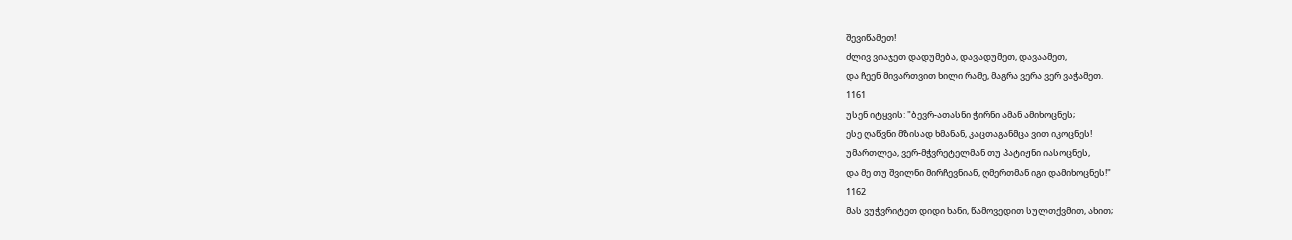შევიწამეთ!
ძლივ ვიაჯეთ დადუმება, დავადუმეთ, დავაამეთ,
და ჩეენ მივართვით ხილი რამე, მაგრა ვერა ვერ ვაჭამეთ.
1161
უსენ იტყვის: "ბევრ-ათასნი ჭირნი ამან ამიხოცნეს;
ესე ღაწვნი მზისად ხმანან, კაცთაგანმცა ვით იკოცნეს!
უმართლეა, ვერ-მჭვრეტელმან თუ პატიჟნი იასოცნეს,
და მე თუ შვილნი მირჩევნიან, ღმერთმან იგი დამიხოცნეს!"
1162
მას ვუჭვრიტეთ დიდი ხანი, წამოვედით სულთქვმით, ახით;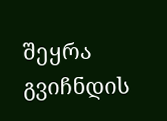შეყრა გვიჩნდის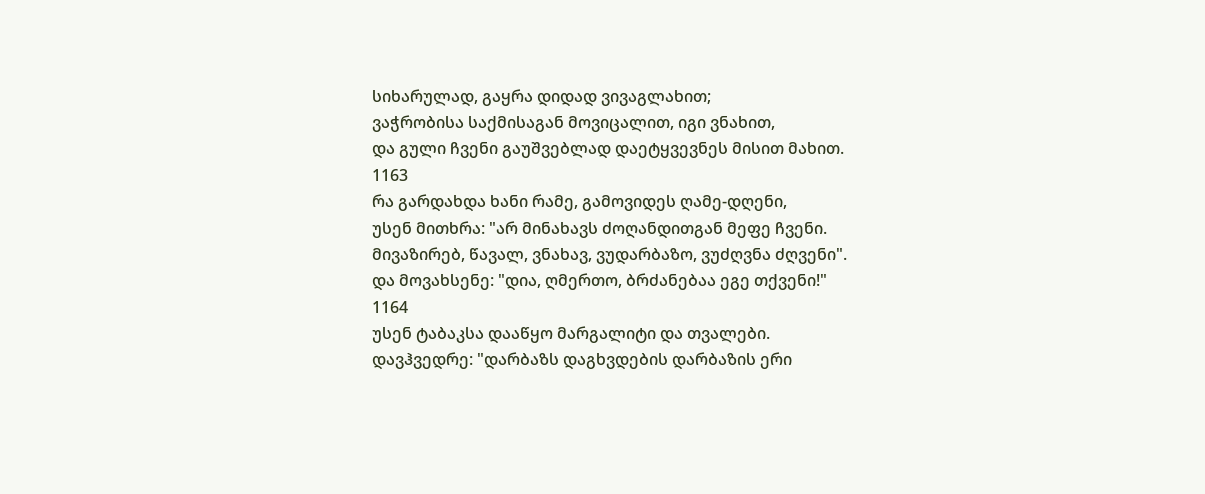სიხარულად, გაყრა დიდად ვივაგლახით;
ვაჭრობისა საქმისაგან მოვიცალით, იგი ვნახით,
და გული ჩვენი გაუშვებლად დაეტყვევნეს მისით მახით.
1163
რა გარდახდა ხანი რამე, გამოვიდეს ღამე-დღენი,
უსენ მითხრა: "არ მინახავს ძოღანდითგან მეფე ჩვენი.
მივაზირებ, წავალ, ვნახავ, ვუდარბაზო, ვუძღვნა ძღვენი".
და მოვახსენე: "დია, ღმერთო, ბრძანებაა ეგე თქვენი!"
1164
უსენ ტაბაკსა დააწყო მარგალიტი და თვალები.
დავჰვედრე: "დარბაზს დაგხვდების დარბაზის ერი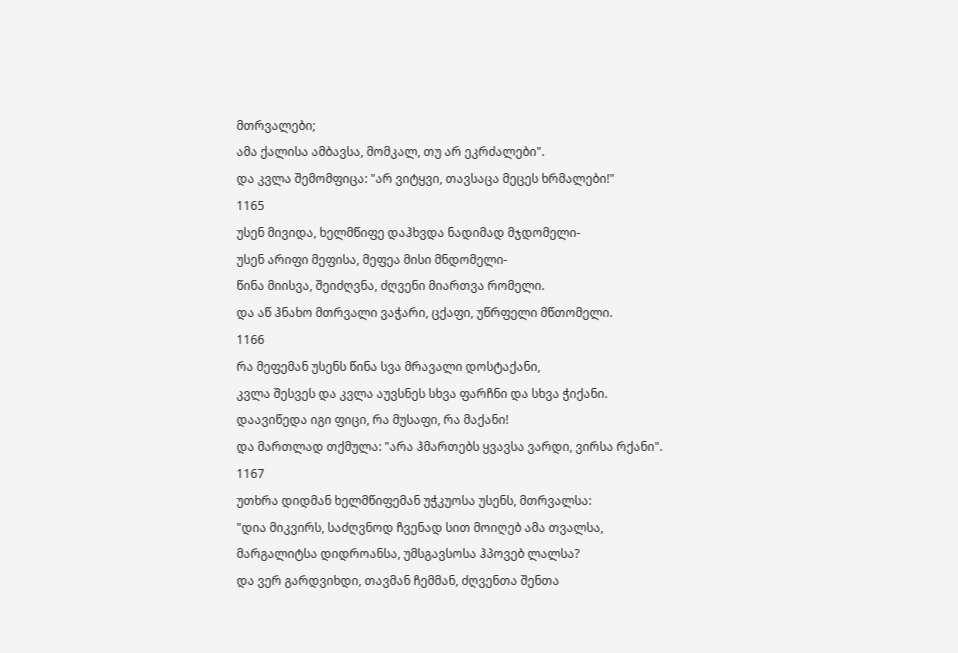მთრვალები;
ამა ქალისა ამბავსა, მომკალ, თუ არ ეკრძალები".
და კვლა შემომფიცა: "არ ვიტყვი, თავსაცა მეცეს ხრმალები!"
1165
უსენ მივიდა, ხელმწიფე დაჰხვდა ნადიმად მჯდომელი-
უსენ არიფი მეფისა, მეფეა მისი მნდომელი-
წინა მიისვა, შეიძღვნა, ძღვენი მიართვა რომელი.
და აწ ჰნახო მთრვალი ვაჭარი, ცქაფი, უწრფელი მწთომელი.
1166
რა მეფემან უსენს წინა სვა მრავალი დოსტაქანი,
კვლა შესვეს და კვლა აუვსნეს სხვა ფარჩნი და სხვა ჭიქანი.
დაავიწედა იგი ფიცი, რა მუსაფი, რა მაქანი!
და მართლად თქმულა: "არა ჰმართებს ყვავსა ვარდი, ვირსა რქანი".
1167
უთხრა დიდმან ხელმწიფემან უჭკუოსა უსენს, მთრვალსა:
"დია მიკვირს, საძღვნოდ ჩვენად სით მოიღებ ამა თვალსა,
მარგალიტსა დიდროანსა, უმსგავსოსა ჰპოვებ ლალსა?
და ვერ გარდვიხდი, თავმან ჩემმან, ძღვენთა შენთა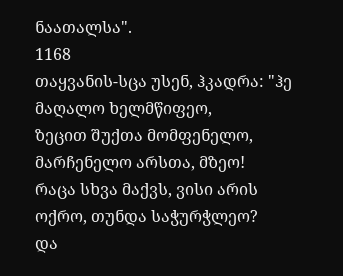ნაათალსა".
1168
თაყვანის-სცა უსენ, ჰკადრა: "ჰე მაღალო ხელმწიფეო,
ზეცით შუქთა მომფენელო, მარჩენელო არსთა, მზეო!
რაცა სხვა მაქვს, ვისი არის ოქრო, თუნდა საჭურჭლეო?
და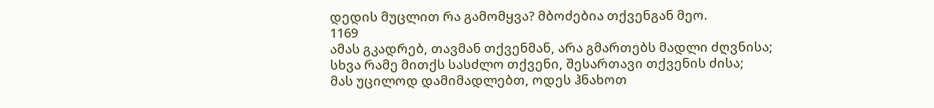დედის მუცლით რა გამომყვა? მბოძებია თქვენგან მეო.
1169
ამას გკადრებ, თავმან თქვენმან, არა გმართებს მადლი ძღვნისა;
სხვა რამე მითქს სასძლო თქვენი, შესართავი თქვენის ძისა;
მას უცილოდ დამიმადლებთ, ოდეს ჰნახოთ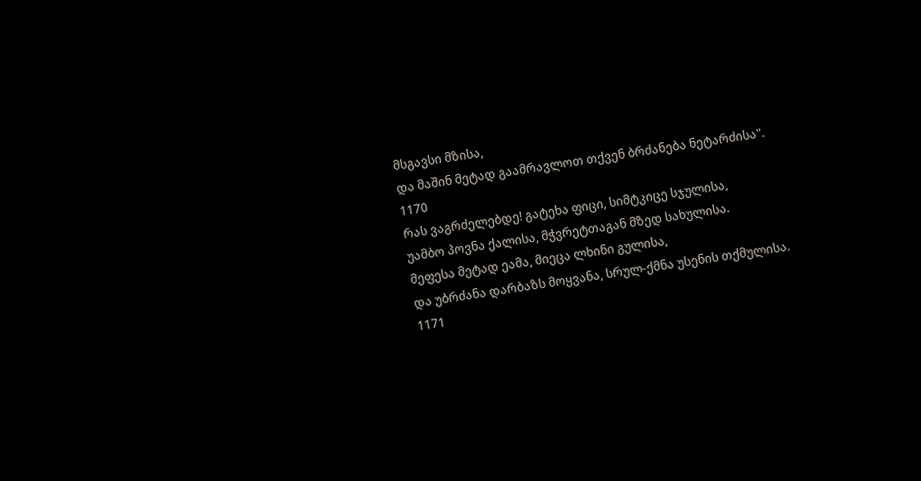მსგავსი მზისა,
და მაშინ მეტად გაამრავლოთ თქვენ ბრძანება ნეტარძისა".
1170
რას ვაგრძელებდე! გატეხა ფიცი, სიმტკიცე სჯულისა,
უამბო პოვნა ქალისა, მჭვრეტთაგან მზედ სახულისა.
მეფესა მეტად ეამა, მიეცა ლხინი გულისა,
და უბრძანა დარბაზს მოყვანა, სრულ-ქმნა უსენის თქმულისა.
1171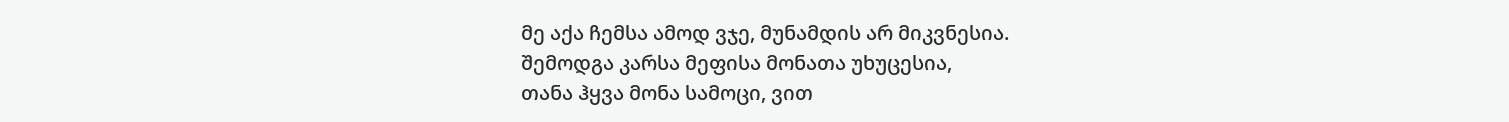მე აქა ჩემსა ამოდ ვჯე, მუნამდის არ მიკვნესია.
შემოდგა კარსა მეფისა მონათა უხუცესია,
თანა ჰყვა მონა სამოცი, ვით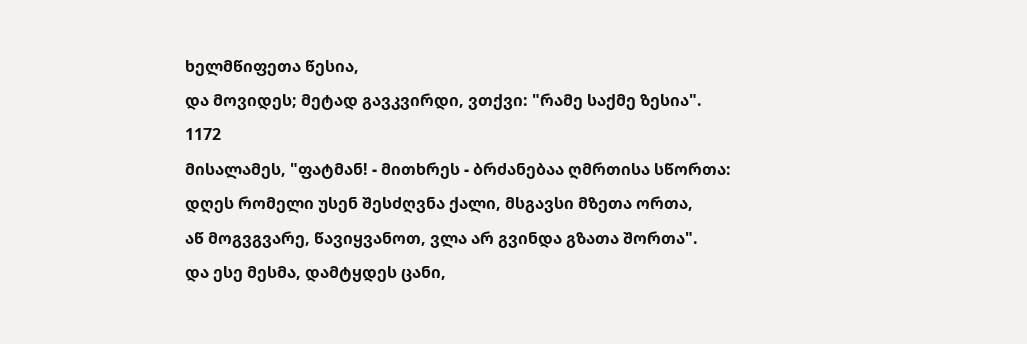ხელმწიფეთა წესია,
და მოვიდეს; მეტად გავკვირდი, ვთქვი: "რამე საქმე ზესია".
1172
მისალამეს, "ფატმან! - მითხრეს - ბრძანებაა ღმრთისა სწორთა:
დღეს რომელი უსენ შესძღვნა ქალი, მსგავსი მზეთა ორთა,
აწ მოგვგვარე, წავიყვანოთ, ვლა არ გვინდა გზათა შორთა".
და ესე მესმა, დამტყდეს ცანი,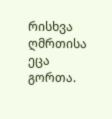რისხვა ღმრთისა ეცა გორთა.